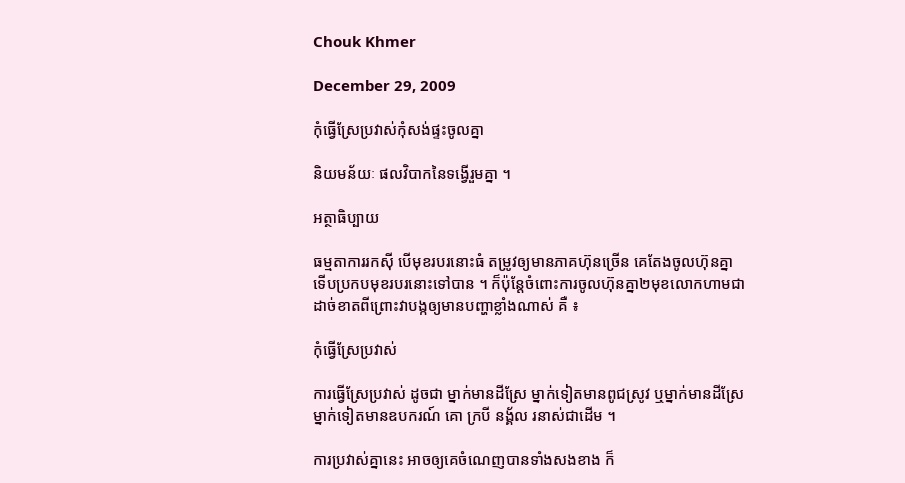Chouk Khmer

December 29, 2009

កុំធ្វើស្រែប្រវាស់កុំសង់ផ្ទះចូលគ្នា

និយមន័យៈ ផលវិបាកនៃទង្វើរួមគ្នា ។

អត្ថាធិប្បាយ

ធម្មតាការរកស៊ី បើមុខរបរនោះធំ តម្រូវឲ្យមានភាគហ៊ុនច្រើន គេតែងចូលហ៊ុនគ្នា ទើបប្រកបមុខរបរនោះទៅបាន ។ ក៏ប៉ុន្តែចំពោះការចូលហ៊ុនគ្នា២មុខលោកហាមជាដាច់ខាតពីព្រោះវាបង្កឲ្យមានបញ្ហាខ្លាំងណាស់ គឺ ៖

កុំធ្វើស្រែប្រវាស់

ការធ្វើស្រែប្រវាស់ ដូចជា ម្នាក់មានដីស្រែ ម្នាក់ទៀតមានពូជស្រូវ ឬម្នាក់មានដីស្រែ ម្នាក់ទៀតមានឧបករណ៍ គោ ក្របី នង្គ័ល រនាស់ជាដើម ។

ការប្រវាស់គ្នានេះ អាចឲ្យគេចំណេញបានទាំងសងខាង ក៏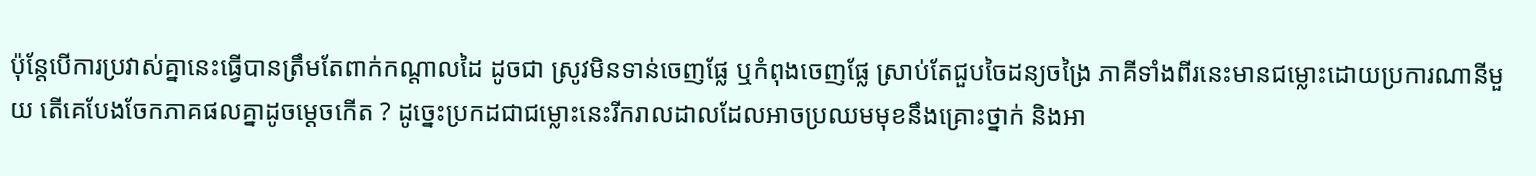ប៉ុន្តែបើការប្រវាស់គ្នានេះធ្វើបានត្រឹមតែពាក់កណ្ដាលដៃ ដូចជា ស្រូវមិនទាន់ចេញផ្លែ ឬកំពុងចេញផ្លែ ស្រាប់តែជួបចៃដន្យចង្រៃ ភាគីទាំងពីរនេះមានជម្លោះដោយប្រការណានីមួយ តើគេបែងចែកភាគផលគ្នាដូចម្ដេចកើត ? ដូច្នេះប្រកដជាជម្លោះនេះរីករាលដាលដែលអាចប្រឈមមុខនឹងគ្រោះថ្នាក់ និងអា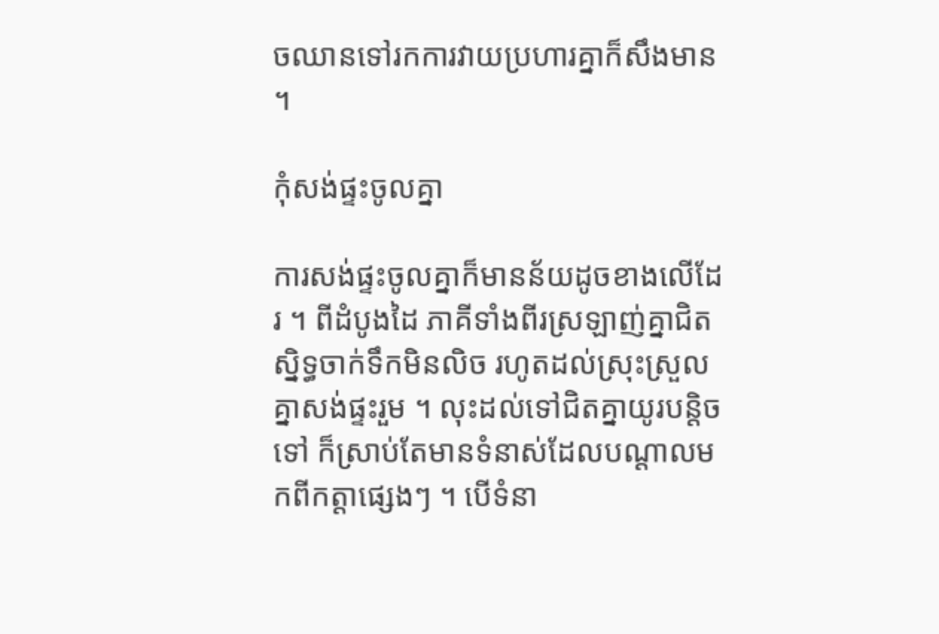ចឈានទៅរកការវាយប្រហារគ្នាក៏សឹងមាន ។

កុំសង់ផ្ទះចូលគ្នា

ការសង់ផ្ទះចូលគ្នាក៏មានន័យដូចខាងលើដែរ ។ ពីដំបូងដៃ ភាគីទាំងពីរស្រឡាញ់គ្នាជិតស្និទ្ធចាក់ទឹកមិនលិច រហូតដល់ស្រុះស្រួលគ្នាសង់ផ្ទះរួម ។ លុះដល់ទៅជិតគ្នាយូរបន្តិចទៅ ក៏ស្រាប់តែមានទំនាស់ដែលបណ្ដាលមកពីកត្តាផ្សេងៗ ។ បើទំនា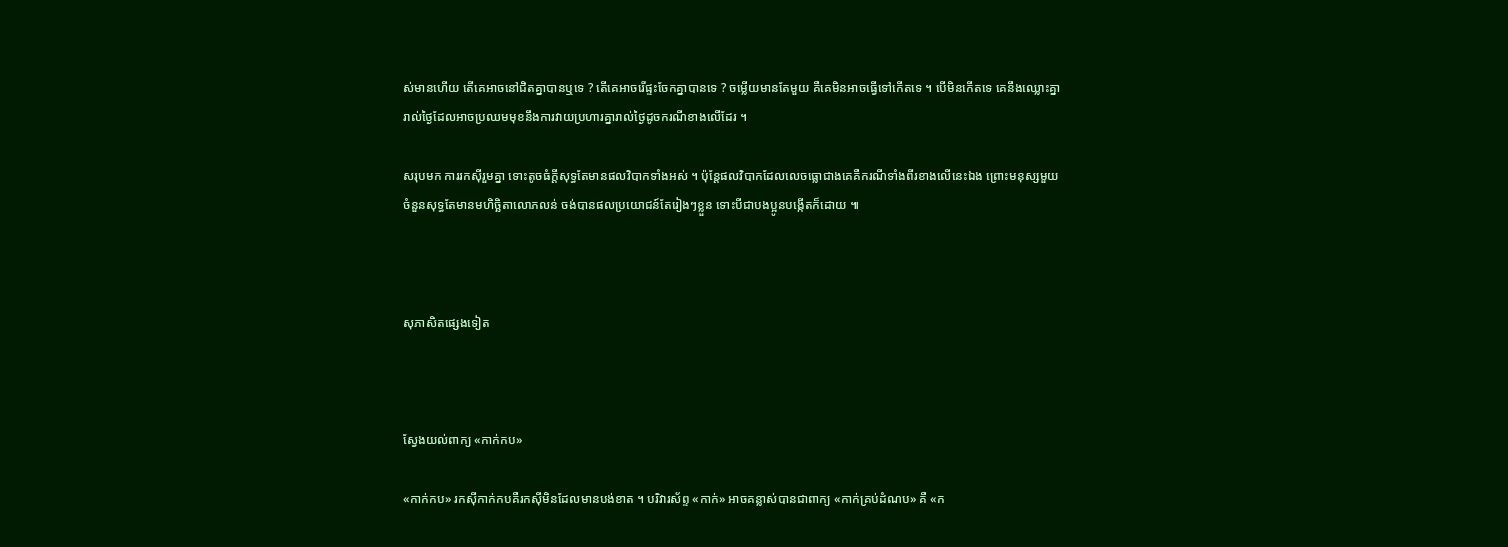ស់មានហើយ តើគេអាចនៅជិតគ្នាបានឬទេ ? តើគេអាចរើផ្ទះចែកគ្នាបានទេ ? ចម្លើយមានតែមួយ គឺគេមិនអាចធ្វើទៅកើតទេ ។ បើមិនកើតទេ គេនឹងឈ្លោះគ្នារាល់ថ្ងៃដែលអាចប្រឈមមុខនឹងការវាយប្រហារគ្នារាល់ថ្ងៃដូចករណីខាងលើដែរ ។

សរុបមក ការរកស៊ីរួមគ្នា ទោះតូចធំក្ដីសុទ្ធតែមានផលវិបាកទាំងអស់ ។ ប៉ុន្តែផលវិបាកដែលលេចធ្លោជាងគេគឺករណីទាំងពីរខាងលើនេះឯង ព្រោះមនុស្សមួយចំនួនសុទ្ធតែមានមហិច្ឆិតាលោភលន់ ចង់បានផលប្រយោជន៍តែរៀងៗខ្លួន ទោះបីជាបងប្អូនបង្កើតក៏ដោយ ៕



សុភាសិតផ្សេងទៀត



ស្វែងយល់ពាក្យ «កាក់កប»

«កាក់កប» រកស៊ីកាក់កបគឺរកស៊ីមិនដែលមានបង់ខាត ។ បរិវារស័ព្ទ «កាក់» អាចគន្លាស់បានជាពាក្យ «កាក់គ្រប់ដំណប» គឺ «ក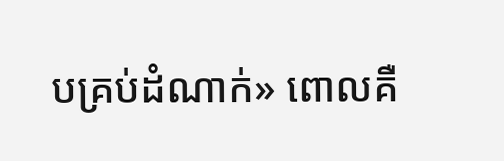បគ្រប់ដំណាក់» ពោលគឺ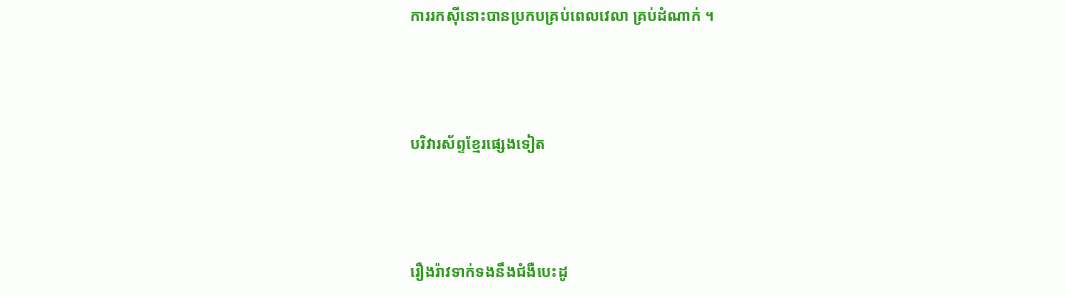ការរកស៊ីនោះបានប្រកបគ្រប់ពេលវេលា គ្រប់ដំណាក់ ។



បរិវារស័ព្ទខ្មែរផ្សេងទៀត



រឿងរ៉ាវទាក់ទងនឹងជំងឺបេះដូ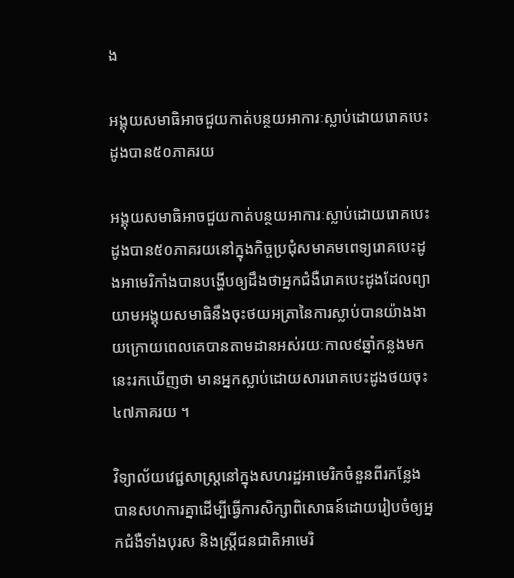ង

អង្គុយសមាធិអាចជួយកាត់បន្ថយអាការៈស្លាប់ដោយរោគបេះដូងបាន៥០ភាគរយ

អង្គុយសមាធិអាចជួយកាត់បន្ថយអាការៈស្លាប់ដោយរោគបេះដូងបាន៥០ភាគរយនៅក្នុងកិច្ចប្រជុំសមាគមពេទ្យរោគបេះដូងអាមេរិកាំងបានបង្ហើបឲ្យដឹងថាអ្នកជំងឺរោគបេះដូងដែលព្យាយាមអង្គុយសមាធិនឹងចុះថយអត្រានៃការស្លាប់បានយ៉ាងងាយក្រោយពេលគេបានតាមដានអស់រយៈកាល៩ឆ្នាំកន្លងមកនេះរកឃើញថា មានអ្នកស្លាប់ដោយសាររោគបេះដូងថយចុះ៤៧ភាគរយ ។

វិទ្យាល័យវេជ្ជសាស្រ្តនៅក្នុងសហរដ្ឋអាមេរិកចំនួនពីរកន្លែងបានសហការគ្នាដើម្បីធ្វើការសិក្សាពិសោធន៍ដោយរៀបចំឲ្យអ្នកជំងឺទាំងបុរស និងស្រ្តីជនជាតិអាមេរិ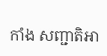កាំង សញ្ជាតិអា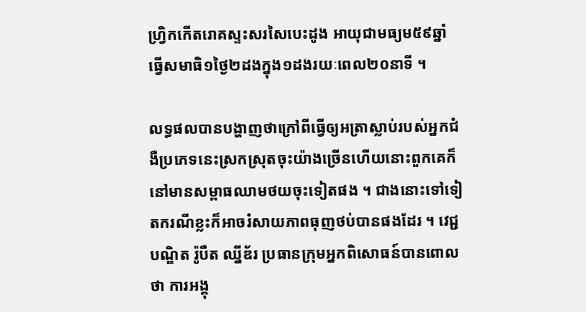ហ្វ្រិកកើតរោគស្ទះសរសៃបេះដូង អាយុជាមធ្យម៥៩ឆ្នាំ ធ្វើសមាធិ១ថ្ងៃ២ដងក្នុង១ដងរយៈពេល២០នាទី ។

លទ្ធផលបានបង្ហាញថាក្រៅពីធ្វើឲ្យអត្រាស្លាប់របស់អ្នកជំងឺប្រភេទនេះស្រកស្រុតចុះយ៉ាងច្រើនហើយនោះពួកគេក៏នៅមានសម្ពាធឈាមថយចុះទៀតផង ។ ជាងនោះទៅទៀតករណីខ្លះក៏អាចរំសាយភាពធុញថប់បានផងដែរ ។ វេជ្ជបណ្ឌិត រ៉ូបឺត ឈ្នីឌ័រ ប្រធានក្រុមអ្នកពិសោធន៍បានពោលថា ការអង្គុ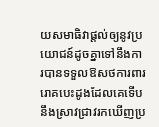យសមាធិវាផ្តល់ឲ្យនូវប្រយោជន៍ដូចគ្នាទៅនឹងការបានទទួលឱសថការពាររោគបេះដូងដែលគេទើបនឹងស្រាវជ្រាវរកឃើញប្រ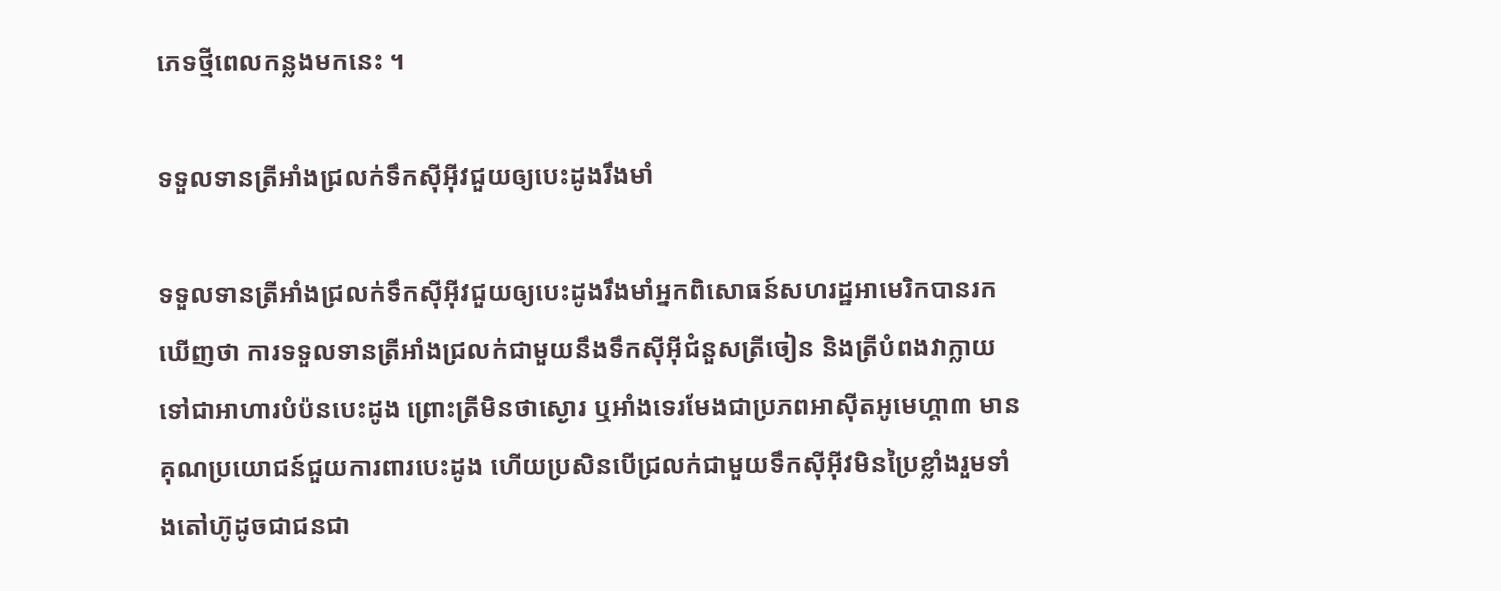ភេទថ្មីពេលកន្លងមកនេះ ។

ទទួលទានត្រីអាំងជ្រលក់ទឹកស៊ីអ៊ីវជួយឲ្យបេះដូងរឹងមាំ

ទទួលទានត្រីអាំងជ្រលក់ទឹកស៊ីអ៊ីវជួយឲ្យបេះដូងរឹងមាំអ្នកពិសោធន៍សហរដ្ឋអាមេរិកបានរកឃើញថា ការទទួលទានត្រីអាំងជ្រលក់ជាមួយនឹងទឹកស៊ីអ៊ីជំនួសត្រីចៀន និងត្រីបំពងវាក្លាយទៅជាអាហារបំប៉នបេះដូង ព្រោះត្រីមិនថាស្ងោរ ឬអាំងទេរមែងជាប្រភពអាស៊ីតអូមេហ្គា៣ មានគុណប្រយោជន៍ជួយការពារបេះដូង ហើយប្រសិនបើជ្រលក់ជាមួយទឹកស៊ីអ៊ីវមិនប្រៃខ្លាំងរួមទាំងតៅហ៊ូដូចជាជនជា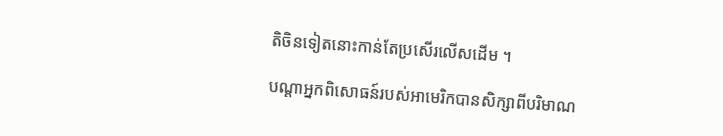តិចិនទៀតនោះកាន់តែប្រសើរលើសដើម ។

បណ្តាអ្នកពិសោធន៍របស់អាមេរិកបានសិក្សាពីបរិមាណ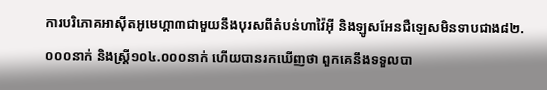ការបរិភោគអាស៊ីតអូមេហ្គា៣ជាមួយនឹងបុរសពីតំបន់ហាវ៉ៃអ៊ី និងឡូសអែនជឺឡេសមិនទាបជាង៨២.០០០នាក់ និងស្រ្តី១០៤.០០០នាក់ ហើយបានរកឃើញថា ពួកគេនឹងទទួលបា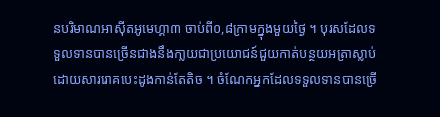នបរិមាណអាស៊ីតអូមេហ្គា៣ ចាប់ពី០,៨ក្រាមក្នុងមួយថ្ងៃ ។ បុរសដែលទទួលទានបានច្រើនជាងនឹងកា្លយជាប្រយោជន៍ជួយកាត់បន្ថយអត្រាស្លាប់ដោយសាររោគបេះដូងកាន់តែតិច ។ ចំណែកអ្នកដែលទទួលទានបានច្រើ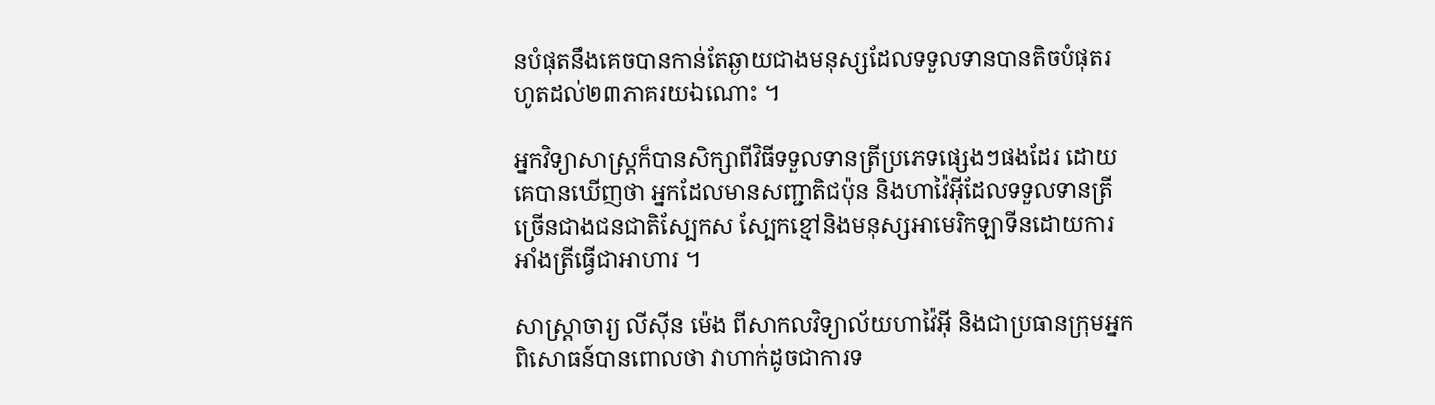នបំផុតនឹងគេចបានកាន់តែឆ្ងាយជាងមនុស្សដែលទទួលទានបានតិចបំផុតរហូតដល់២៣ភាគរយឯណោះ ។

អ្នកវិទ្យាសាស្រ្តក៏បានសិក្សាពីវិធីទទួលទានត្រីប្រភេទផ្សេងៗផងដែរ ដោយគេបានឃើញថា អ្នកដែលមានសញ្ជាតិជប៉ុន និងហាវ៉ៃអ៊ីដែលទទួលទានត្រីច្រើនជាងជនជាតិស្បែកស ស្បែកខ្មៅនិងមនុស្សអាមេរិកឡាទីនដោយការអាំងត្រីធ្វើជាអាហារ ។

សាស្រ្តាចារ្យ លីស៊ីន ម៉េង ពីសាកលវិទ្យាល័យហាវ៉ៃអ៊ី និងជាប្រធានក្រុមអ្នកពិសោធន៍បានពោលថា វាហាក់ដូចជាការទ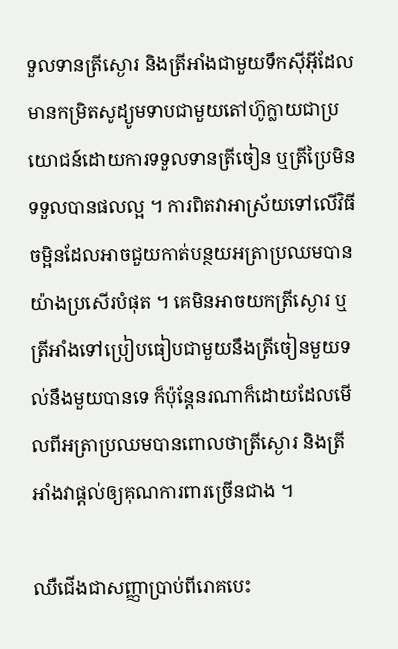ទួលទានត្រីស្ងោរ និងត្រីអាំងជាមួយទឹកស៊ីអ៊ីដែលមានកម្រិតសូដ្យូមទាបជាមួយតៅហ៊ូក្លាយជាប្រយោជន៍ដោយការទទួលទានត្រីចៀន ឬត្រីប្រៃមិនទទួលបានផលល្អ ។ ការពិតវាអាស្រ័យទៅលើវិធីចម្អិនដែលអាចជួយកាត់បន្ថយអត្រាប្រឈមបានយ៉ាងប្រសើរបំផុត ។ គេមិនអាចយកត្រីស្ងោរ ឬត្រីអាំងទៅប្រៀបធៀបជាមួយនឹងត្រីចៀនមួយទល់នឹងមួយបានទេ ក៏ប៉ុន្តែនរណាក៏ដោយដែលមើលពីអត្រាប្រឈមបានពោលថាត្រីស្ងោរ និងត្រីអាំងវាផ្តល់ឲ្យគុណការពារច្រើនជាង ។

ឈឺជើងជាសញ្ញាប្រាប់ពីរោគបេះ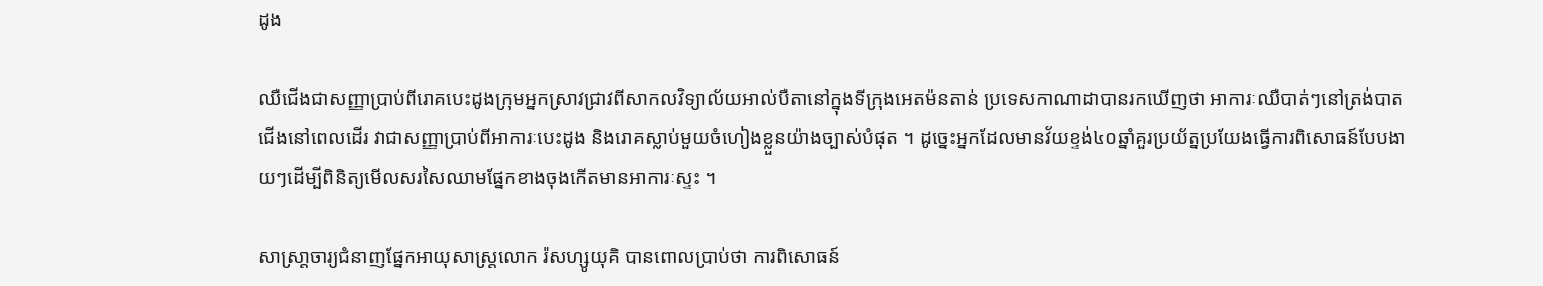ដូង

ឈឺជើងជាសញ្ញាប្រាប់ពីរោគបេះដូងក្រុមអ្នកស្រាវជ្រាវពីសាកលវិទ្យាល័យអាល់បឺតានៅក្នុងទីកុ្រងអេតម៉នតាន់ ប្រទេសកាណាដាបានរកឃើញថា អាការៈឈឺបាត់ៗនៅត្រង់បាតជើងនៅពេលដើរ វាជាសញ្ញាប្រាប់ពីអាការៈបេះដូង និងរោគស្លាប់មួយចំហៀងខ្លួនយ៉ាងច្បាស់បំផុត ។ ដូច្នេះអ្នកដែលមានវ័យខ្ទង់៤០ឆ្នាំគួរប្រយ័ត្នប្រយែងធ្វើការពិសោធន៍បែបងាយៗដើម្បីពិនិត្យមើលសរសៃឈាមផ្នែកខាងចុងកើតមានអាការៈស្ទះ ។

សាស្រា្តចារ្យជំនាញផ្នែកអាយុសាស្រ្តលោក រ៉សហ្សូយុគិ បានពោលប្រាប់ថា ការពិសោធន៍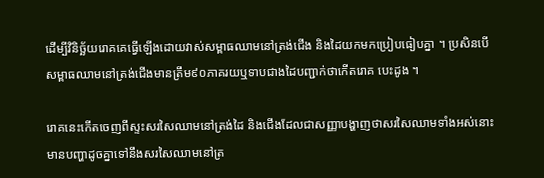ដើម្បីវិនិច្ឆ័យរោគគេធ្វើឡើងដោយវាស់សម្ពាធឈាមនៅត្រង់ជើង និងដៃយកមកប្រៀបធៀបគ្នា ។ ប្រសិនបើសម្ពាធឈាមនៅត្រង់ជើងមានត្រឹម៩០ភាគរយឬទាបជាងដៃបញ្ជាក់ថាកើតរោគ បេះដូង ។

រោគនេះកើតចេញពីស្ទះសរសៃឈាមនៅត្រង់ដៃ និងជើងដែលជាសញ្ញាបង្ហាញថាសរសៃឈាមទាំងអស់នោះមានបញ្ហាដូចគ្នាទៅនឹងសរសៃឈាមនៅត្រ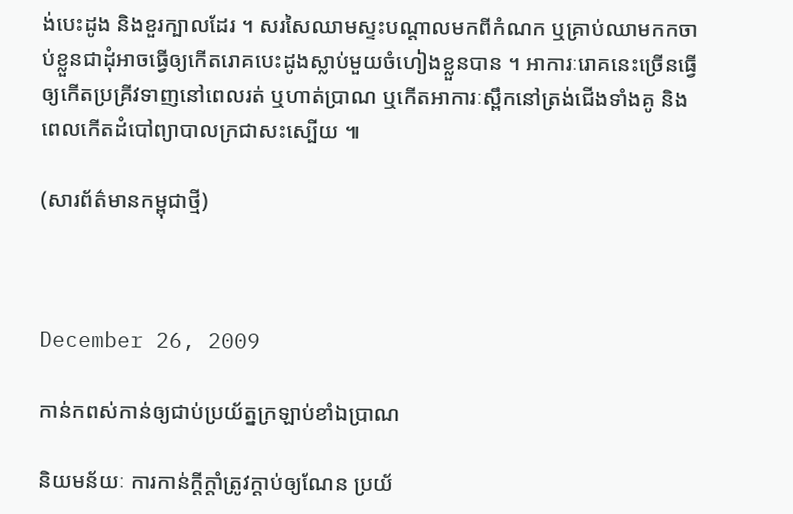ង់បេះដូង និងខួរក្បាលដែរ ។ សរសៃឈាមស្ទះបណ្តាលមកពីកំណក ឬគ្រាប់ឈាមកកចាប់ខ្លួនជាដុំអាចធ្វើឲ្យកើតរោគបេះដូងស្លាប់មួយចំហៀងខ្លួនបាន ។ អាការៈរោគនេះច្រើនធ្វើឲ្យកើតប្រគ្រីវទាញនៅពេលរត់ ឬហាត់ប្រាណ ឬកើតអាការៈស្ពឹកនៅត្រង់ជើងទាំងគូ និងពេលកើតដំបៅព្យាបាលក្រជាសះស្បើយ ៕

(សារព័ត៌មានកម្ពុជាថ្មី)



December 26, 2009

កាន់កពស់កាន់ឲ្យជាប់ប្រយ័ត្នក្រឡាប់ខាំឯប្រាណ

និយមន័យៈ ការកាន់ក្ដីក្ដាំត្រូវក្ដាប់ឲ្យណែន ប្រយ័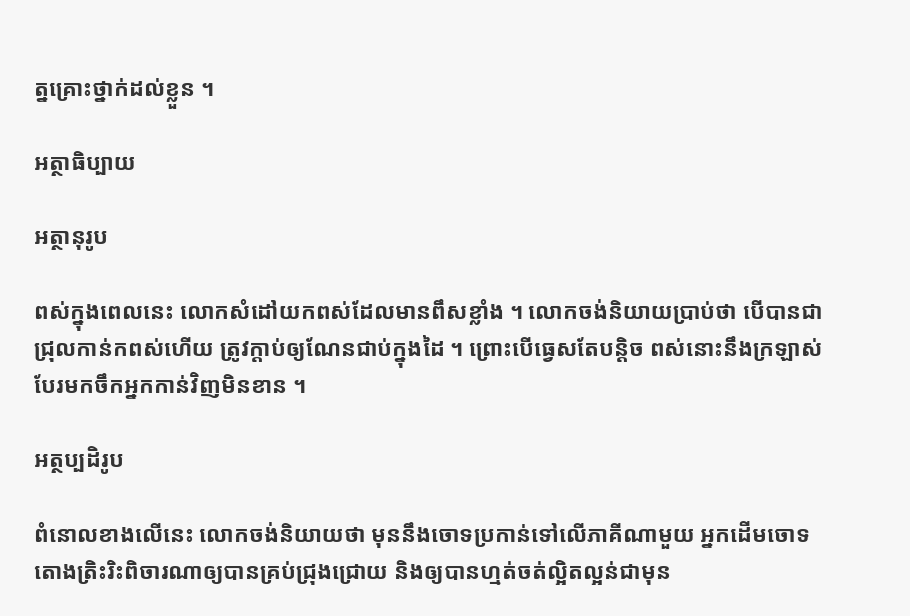ត្នគ្រោះថ្នាក់ដល់ខ្លួន ។

អត្ថាធិប្បាយ

អត្ថានុរូប

ពស់ក្នុងពេលនេះ លោកសំដៅយកពស់ដែលមានពឹសខ្លាំង ។ លោកចង់និយាយប្រាប់ថា បើបានជាជ្រុលកាន់កពស់ហើយ ត្រូវក្ដាប់ឲ្យណែនជាប់ក្នុងដៃ ។ ព្រោះបើធ្វេសតែបន្តិច ពស់នោះនឹងក្រឡាស់បែរមកចឹកអ្នកកាន់វិញមិនខាន ។

អត្ថប្បដិរូប

ពំនោលខាងលើនេះ លោកចង់និយាយថា មុននឹងចោទប្រកាន់ទៅលើភាគីណាមួយ អ្នកដើមចោទតោងត្រិះរិះពិចារណាឲ្យបានគ្រប់ជ្រុងជ្រោយ និងឲ្យបានហ្មត់ចត់ល្អិតល្អន់ជាមុន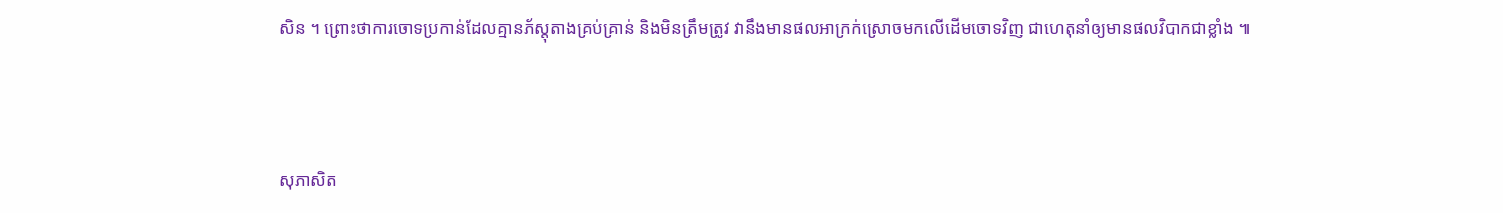សិន ។ ព្រោះថាការចោទប្រកាន់ដែលគ្មានភ័ស្តុតាងគ្រប់គ្រាន់ និងមិនត្រឹមត្រូវ វានឹងមានផលអាក្រក់ស្រោចមកលើដើមចោទវិញ ជាហេតុនាំឲ្យមានផលវិបាកជាខ្លាំង ៕



សុភាសិត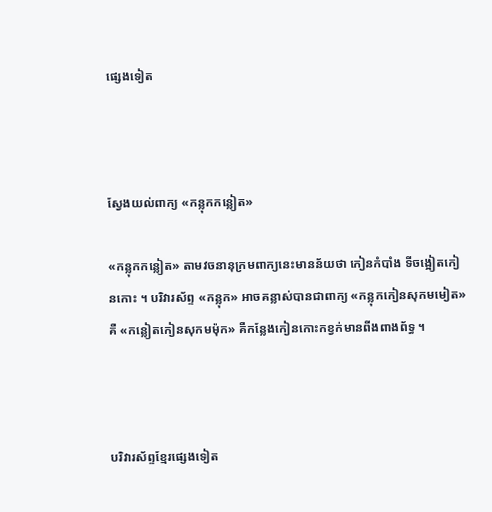ផ្សេងទៀត



ស្វែងយល់ពាក្យ «កន្លុកកន្លៀត»

«កន្លុកកន្លៀត» តាមវចនានុក្រមពាក្យនេះមានន័យថា កៀនកំបាំង ទីចង្អៀតកៀនកោះ ។ បរិវារស័ព្ទ «កន្លុក» អាចគន្លាស់បានជាពាក្យ «កន្លុកកៀនសុកមមៀត» គឺ «កន្លៀតកៀនសុកមម៉ុក» គឺកន្លែងកៀនកោះកខ្វក់មានពីងពាងព័ទ្ធ ។



បរិវារស័ព្ទខ្មែរផ្សេងទៀត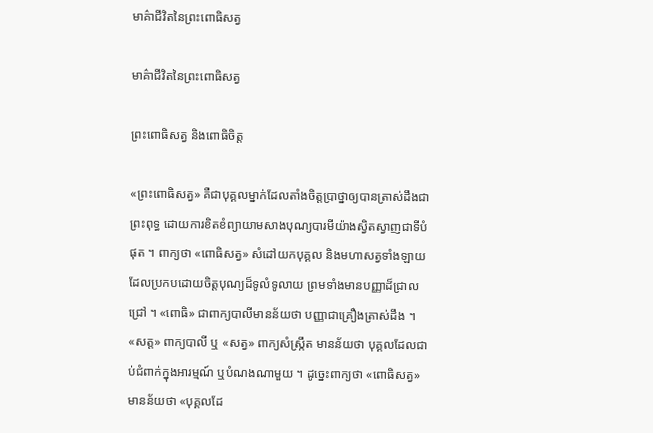មាគ៌ាជីវិតនៃព្រះពោធិសត្វ

មាគ៌ាជីវិតនៃព្រះពោធិសត្វ

ព្រះពោធិសត្វ និងពោធិចិត្ត

«ព្រះពោធិសត្វ» គឺជាបុគ្គលម្នាក់ដែលតាំងចិត្តប្រាថ្នាឲ្យបានត្រាស់ដឹងជាព្រះពុទ្ធ ដោយការខិតខំព្យាយាមសាងបុណ្យបារមីយ៉ាងស្វិតស្វាញជាទីបំផុត ។ ពាក្យថា «ពោធិសត្វ» សំដៅយកបុគ្គល និងមហាសត្វទាំងឡាយដែលប្រកបដោយចិត្តបុណ្យដ៏ទូលំទូលាយ ព្រមទាំងមានបញ្ញាដ៏ជ្រាលជ្រៅ ។ «ពោធិ» ជាពាក្យបាលីមានន័យថា បញ្ញាជាគ្រឿងត្រាស់ដឹង ។ «សត្ត» ពាក្យបាលី ឬ «សត្វ» ពាក្យសំស្ក្រឹត មានន័យថា បុគ្គលដែលជាប់ជំពាក់ក្នុងអារម្មណ៍ ឬបំណងណាមួយ ។ ដូច្នេះពាក្យថា «ពោធិសត្វ» មានន័យថា «បុគ្គលដែ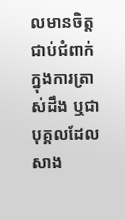លមានចិត្តជាប់ជំពាក់ក្នុងការត្រាស់ដឹង ឬជាបុគ្គលដែលសាង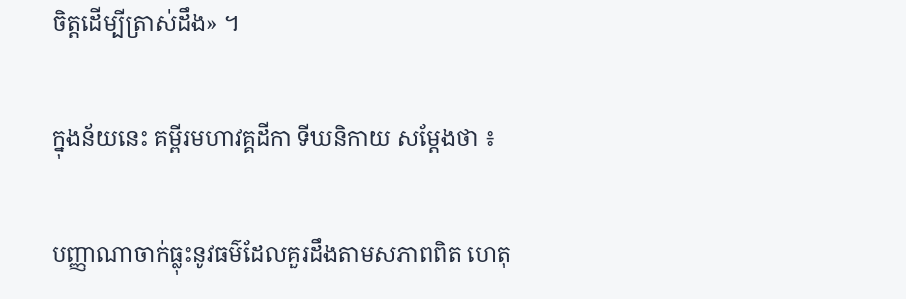ចិត្តដើម្បីត្រាស់ដឹង» ។

ក្នុងន័យនេះ គម្ពីរមហាវគ្គដីកា ទីឃនិកាយ សម្ដែងថា ៖

បញ្ញាណាចាក់ធ្លុះនូវធម៌ដែលគួរដឹងតាមសភាពពិត ហេតុ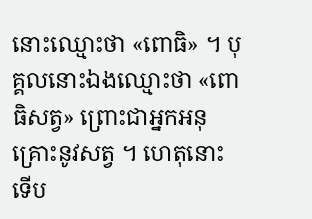នោះឈ្មោះថា «ពោធិ» ។ បុគ្គលនោះឯងឈ្មោះថា «ពោធិសត្វ» ព្រោះជាអ្នកអនុគ្រោះនូវសត្វ ។ ហេតុនោះ ទើប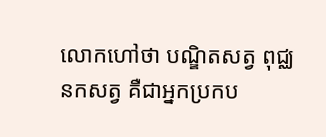លោកហៅថា បណ្ឌិតសត្វ ពុជ្ឈនកសត្វ គឺជាអ្នកប្រកប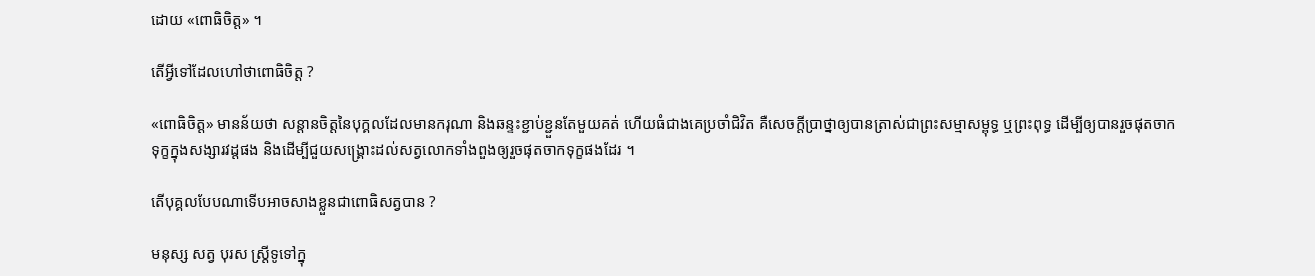ដោយ «ពោធិចិត្ត» ។

តើអ្វីទៅដែលហៅថាពោធិចិត្ត ?

«ពោធិចិត្ត» មានន័យថា សន្ដានចិត្តនៃបុក្គលដែលមានករុណា និងឆន្ទះខ្ជាប់ខ្ជួនតែមួយគត់ ហើយធំជាងគេប្រចាំជិវិត គឺសេចក្ដីប្រាថ្នាឲ្យបានត្រាស់ជាព្រះសម្មាសម្ពុទ្ធ ឬព្រះពុទ្ធ ដើម្បីឲ្យបានរួចផុតចាកទុក្ខក្នុងសង្សារវដ្ដផង និងដើម្បីជួយសង្គ្រោះដល់សត្វលោកទាំងពួងឲ្យរួចផុតចាកទុក្ខផងដែរ ។

តើបុគ្គលបែបណាទើបអាចសាងខ្លួនជាពោធិសត្វបាន ?

មនុស្ស សត្វ បុរស ស្ត្រីទូទៅក្នុ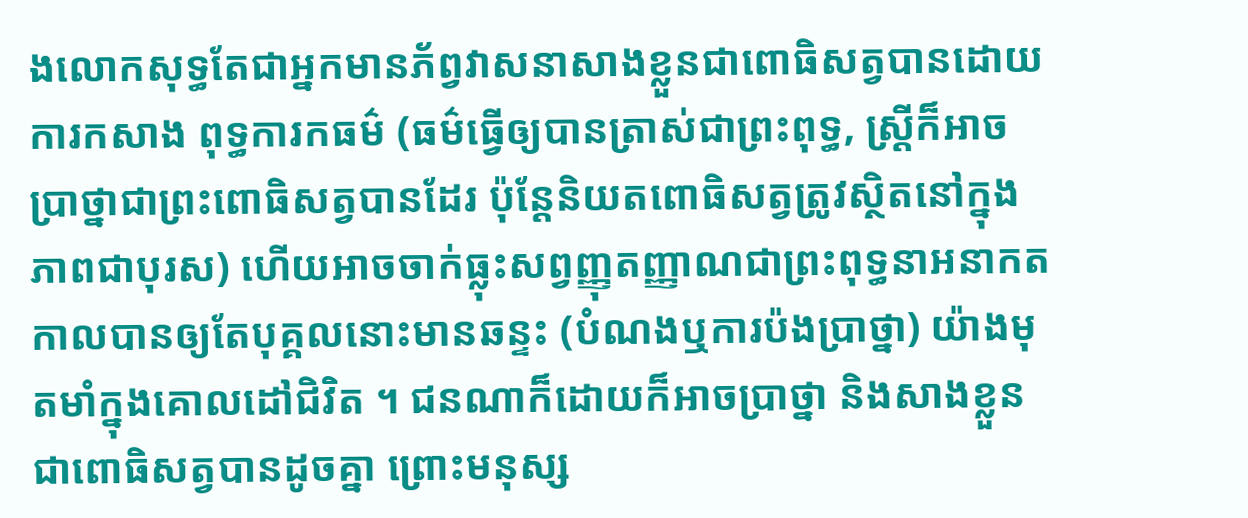ងលោកសុទ្ធតែជាអ្នកមានភ័ព្វវាសនាសាងខ្លួនជាពោធិសត្វបានដោយការកសាង ពុទ្ធការកធម៌ (ធម៌ធ្វើឲ្យបានត្រាស់ជាព្រះពុទ្ធ, ស្ត្រីក៏អាចប្រាថ្នាជាព្រះពោធិសត្វបានដែរ ប៉ុន្តែនិយតពោធិសត្វត្រូវស្ថិតនៅក្នុងភាពជាបុរស) ហើយអាចចាក់ធ្លុះសព្វញ្ញុតញ្ញាណជាព្រះពុទ្ធនាអនាកតកាលបានឲ្យតែបុគ្គលនោះមានឆន្ទះ (បំណងឬការប៉ងប្រាថ្នា) យ៉ាងមុតមាំក្នុងគោលដៅជិវិត ។ ជនណាក៏ដោយក៏អាចប្រាថ្នា និងសាងខ្លួនជាពោធិសត្វបានដូចគ្នា ព្រោះមនុស្ស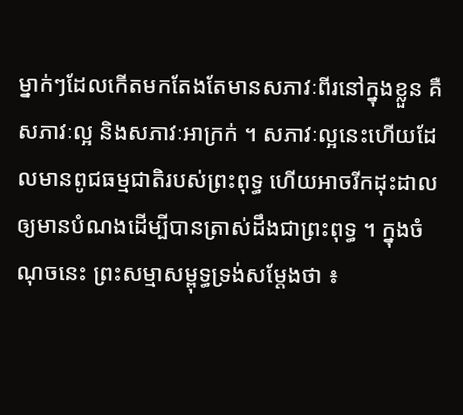ម្នាក់ៗដែលកើតមកតែងតែមានសភាវៈពីរនៅក្នុងខ្លួន គឺសភាវៈល្អ និងសភាវៈអាក្រក់ ។ សភាវៈល្អនេះហើយដែលមានពូជធម្មជាតិរបស់ព្រះពុទ្ធ ហើយអាចរីកដុះដាលឲ្យមានបំណងដើម្បីបានត្រាស់ដឹងជាព្រះពុទ្ធ ។ ក្នុងចំណុចនេះ ព្រះសម្មាសម្ពុទ្ធទ្រង់សម្ដែងថា ៖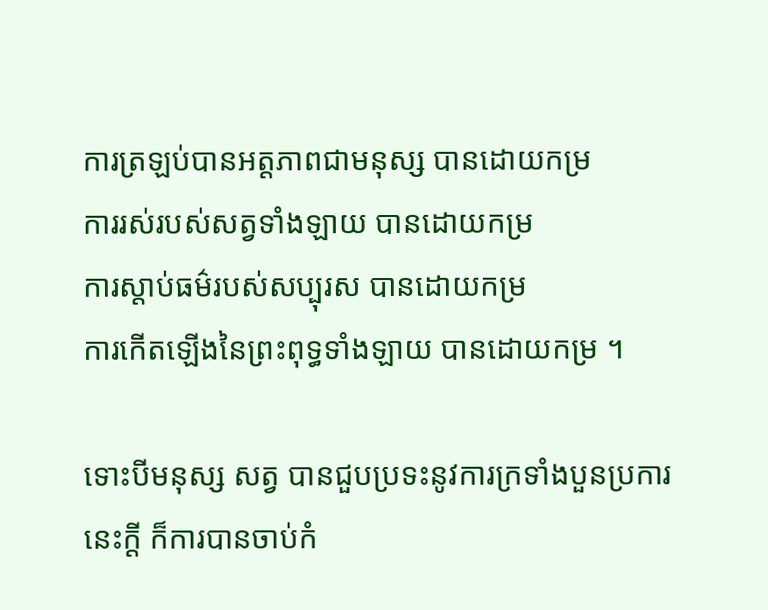ការត្រឡប់បានអត្តភាពជាមនុស្ស បានដោយកម្រ
ការរស់របស់សត្វទាំងឡាយ បានដោយកម្រ
ការស្ដាប់ធម៌របស់សប្បុរស បានដោយកម្រ
ការកើតឡើងនៃព្រះពុទ្ធទាំងឡាយ បានដោយកម្រ ។

ទោះបីមនុស្ស សត្វ បានជួបប្រទះនូវការក្រទាំងបួនប្រការនេះក្ដី ក៏ការបានចាប់កំ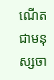ណើតជាមនុស្សចា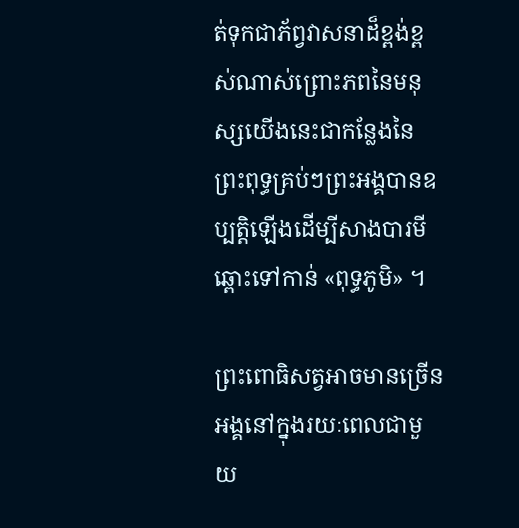ត់ទុកជាភ័ព្វវាសនាដ៏ខ្ពង់ខ្ពស់ណាស់ព្រោះភពនៃមនុស្សយើងនេះជាកន្លែងនៃព្រះពុទ្ធគ្រប់ៗព្រះអង្គបានឧប្បត្តិឡើងដើម្បីសាងបារមីឆ្ពោះទៅកាន់ «ពុទ្ធភូមិ» ។

ព្រះពោធិសត្វអាចមានច្រើនអង្គនៅក្នុងរយៈពេលជាមួយ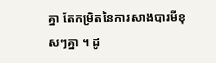គ្នា តែកម្រិតនៃការសាងបារមីខុសៗគ្នា ។ ដូ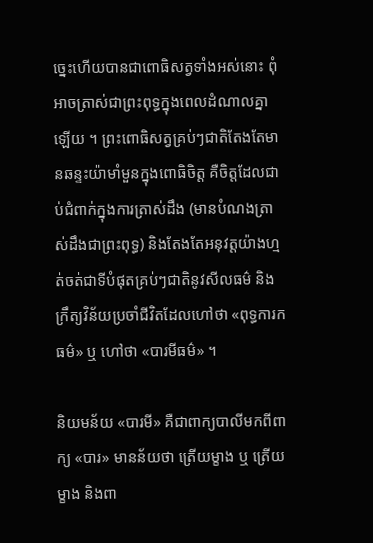ច្នេះហើយបានជាពោធិសត្វទាំងអស់នោះ ពុំអាចត្រាស់ជាព្រះពុទ្ធក្នុងពេលដំណាលគ្នាឡើយ ។ ព្រះពោធិសត្វគ្រប់ៗជាតិតែងតែមានឆន្ទះយ៉ាមាំមួនក្នុងពោធិចិត្ត គឺចិត្តដែលជាប់ជំពាក់ក្នុងការត្រាស់ដឹង (មានបំណងត្រាស់ដឹងជាព្រះពុទ្ធ) និងតែងតែអនុវត្តយ៉ាងហ្មត់ចត់ជាទីបំផុតគ្រប់ៗជាតិនូវសីលធម៌ និងក្រឹត្យវិន័យប្រចាំជីវិតដែលហៅថា «ពុទ្ធការកធម៌» ឬ ហៅថា «បារមីធម៌» ។

និយមន័យ «បារមី» គឺជាពាក្យបាលីមកពីពាក្យ «បារ» មានន័យថា ត្រើយម្ខាង ឬ ត្រើយម្ខាង និងពា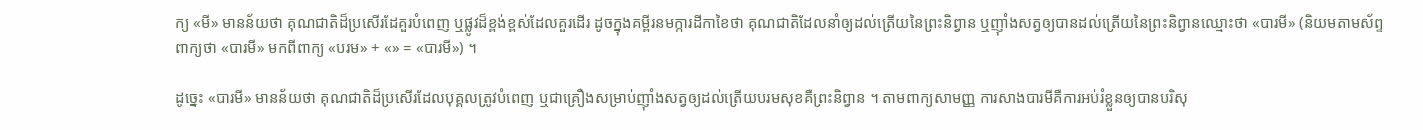ក្យ «មី» មានន័យថា គុណជាតិដ៏ប្រសើរដែគួរបំពេញ ឬផ្លូវដ៏ខ្ពង់ខ្ពស់ដែលគួរដើរ ដូចក្នុងគម្ពីរនមក្ការដីកាខៃថា គុណជាតិដែលនាំឲ្យដល់ត្រើយនៃព្រះនិព្វាន ឬញ៉ាំងសត្វឲ្យបានដល់ត្រើយនៃព្រះនិព្វានឈ្មោះថា «បារមី» (និយមតាមស័ព្ទពាក្យថា «បារមី» មកពីពាក្យ «បរម» + «» = «បារមី») ។

ដូច្នេះ «បារមី» មានន័យថា គុណជាតិដ៏ប្រសើរដែលបុគ្គលត្រូវបំពេញ ឬជាគ្រឿងសម្រាប់ញ៉ាំងសត្វឲ្យដល់ត្រើយបរមសុខគឺព្រះនិព្វាន ។ តាមពាក្យសាមញ្ញ ការសាងបារមីគឺការអប់រំខ្លួនឲ្យបានបរិសុ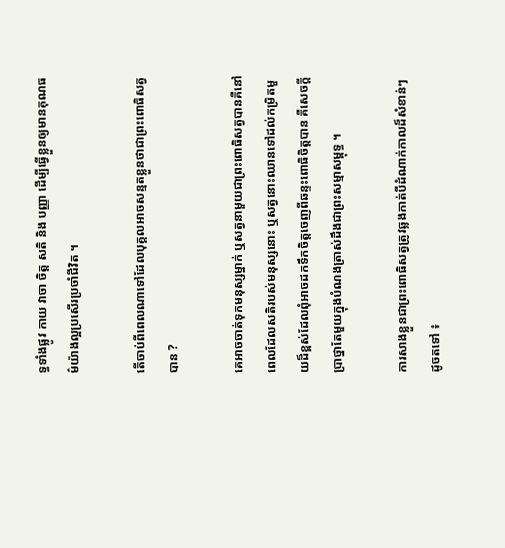ទ្ធទាំងផ្លូវ កាយ វាចា ចិត្ត សតិ និង បញ្ញា ដើម្បីធ្វើខ្លួនឲ្យមានគុណធម៌យ៉ាងល្អប្រសើរប្រចាំជីវិត ។

តើចាប់ពីពេលណាទៅដែលបុគ្គលអាចសន្មតខ្លួនថាជាព្រះពោធិសត្វបាន ?

គេអាចចាត់ទុកមនុស្សម្នាក់ ឬសត្វនាមួយជាព្រះពោធិសត្វបានគឺនៅពេលដែលសតិរបស់មនុស្សនោះ ឬសត្វនោះឈានទៅដល់កម្រិតមួយដ៏ខ្ពស់ដែលពុំអាចដកទឹកចិត្តចេញពីឆន្ទះពោធិចិត្តបាន គឺសេចក្ដីប្រាថ្នាតែមួយក្នុងបំណងត្រាស់ដឹងជាព្រះសម្មាសម្ពុទ្ធ ។

ការសាងខ្លួនជាព្រះពោធិសត្វត្រូវឆ្លងកាត់បីដំណាក់កាលដ៏សំខាន់ៗដូចតទៅ ៖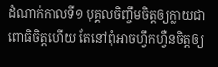ដំណាក់កាលទី១ បុគ្គលចិញ្ចឹមចិត្តឲ្យក្លាយជាពោធិចិត្តហើយ តែនៅពុំអាចហ្វឹកហ្វឺនចិត្តឲ្យ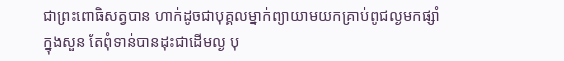ជាព្រះពោធិសត្វបាន ហាក់ដូចជាបុគ្គលម្នាក់ព្យាយាមយកគ្រាប់ពូជល្ងមកផ្សាំក្នុងសួន តែពុំទាន់បានដុះជាដើមល្ង បុ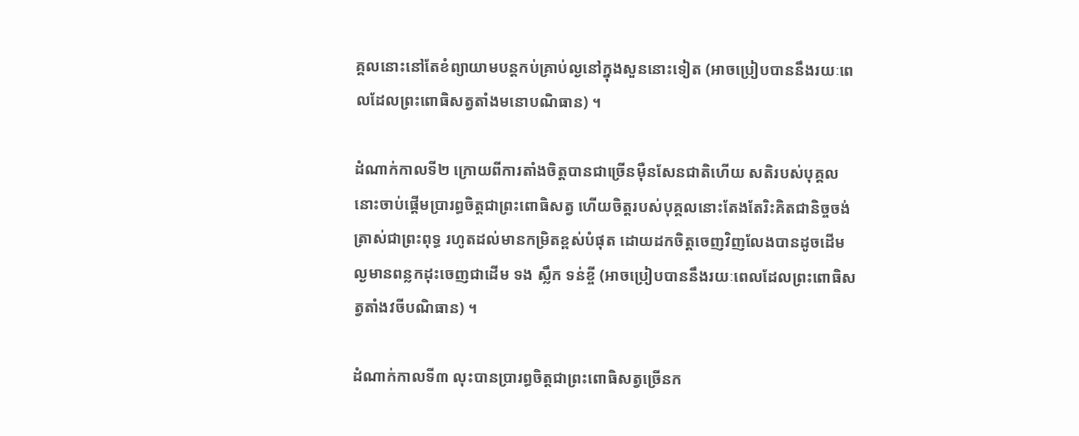គ្គលនោះនៅតែខំព្យាយាមបន្តកប់គ្រាប់ល្ងនៅក្នុងសួននោះទៀត (អាចប្រៀបបាននឹងរយៈពេលដែលព្រះពោធិសត្វតាំងមនោបណិធាន) ។

ដំណាក់កាលទី២ ក្រោយពីការតាំងចិត្តបានជាច្រើនម៉ឺនសែនជាតិហើយ សតិរបស់បុគ្គលនោះចាប់ផ្ដើមប្រារព្ធចិត្តជាព្រះពោធិសត្វ ហើយចិត្តរបស់បុគ្គលនោះតែងតែរិះគិតជានិច្ចចង់ត្រាស់ជាព្រះពុទ្ធ រហូតដល់មានកម្រិតខ្ពស់បំផុត ដោយដកចិត្តចេញវិញលែងបានដូចដើមល្ងមានពន្លកដុះចេញជាដើម ទង ស្លឹក ទន់ខ្ចី (អាចប្រៀបបាននឹងរយៈពេលដែលព្រះពោធិសត្វតាំងវចីបណិធាន) ។

ដំណាក់កាលទី៣ លុះបានប្រារព្ធចិត្តជាព្រះពោធិសត្វច្រើនក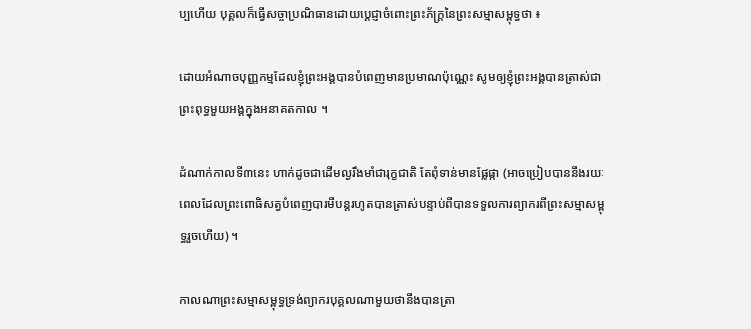ប្បហើយ បុគ្គលក៏ធ្វើសច្ចាប្រណិធានដោយប្ដេជ្ញាចំពោះព្រះភ័ក្ត្រនៃព្រះសម្មាសម្ពុទ្ធថា ៖

ដោយអំណាចបុញ្ញកម្មដែលខ្ញុំព្រះអង្គបានបំពេញមានប្រមាណប៉ុណ្ណេះ សូមឲ្យខ្ញុំព្រះអង្គបានត្រាស់ជាព្រះពុទ្ធមួយអង្គក្នុងអនាគតកាល ។

ដំណាក់កាលទី៣នេះ ហាក់ដូចជាដើមល្ងរឹងមាំជារុក្ខជាតិ តែពុំទាន់មានផ្លែផ្កា (អាចប្រៀបបាននឹងរយៈពេលដែលព្រះពោធិសត្វបំពេញបារមីបន្តរហូតបានត្រាស់បន្ទាប់ពីបានទទួលការព្យាករពីព្រះសម្មាសម្ពុទ្ធរួចហើយ) ។

កាលណាព្រះសម្មាសម្ពុទ្ធទ្រង់ព្យាករបុគ្គលណាមួយថានឹងបានត្រា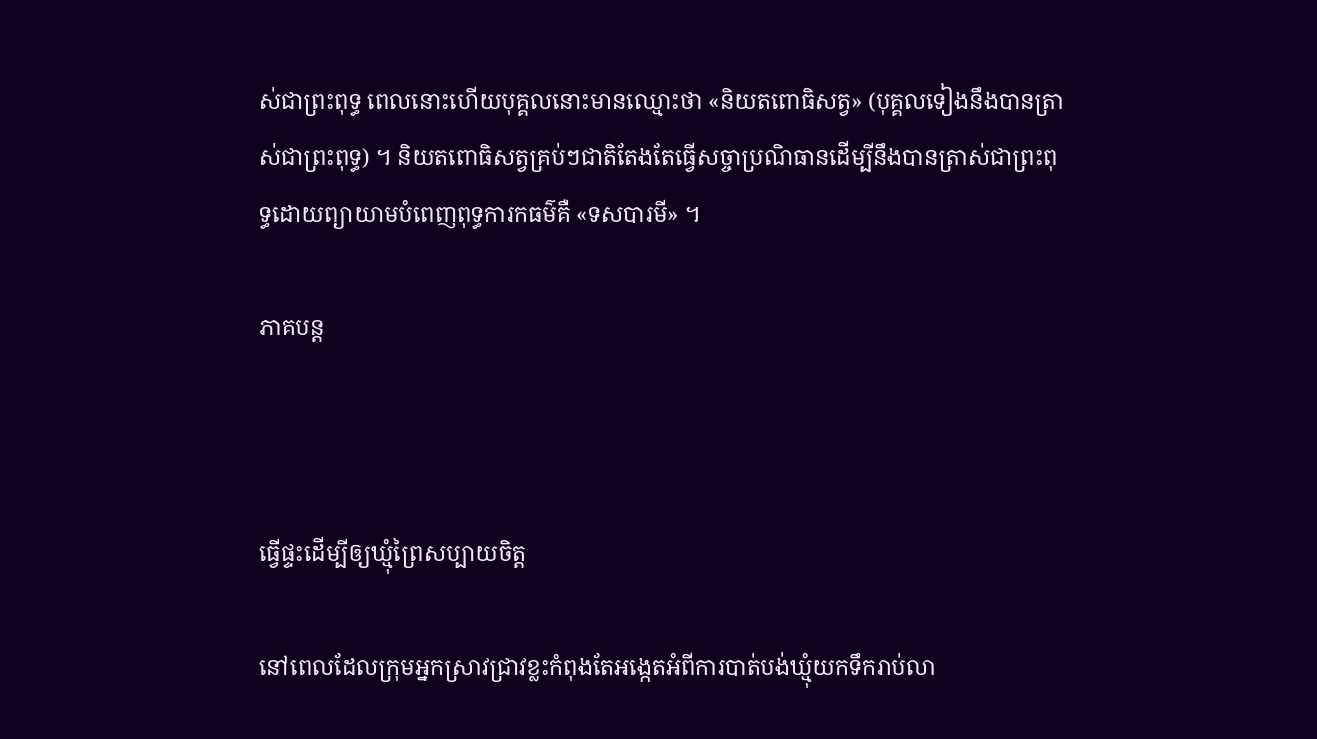ស់ជាព្រះពុទ្ធ ពេលនោះហើយបុគ្គលនោះមានឈ្មោះថា «និយតពោធិសត្វ» (បុគ្គលទៀងនឹងបានត្រាស់ជាព្រះពុទ្ធ) ។ និយតពោធិសត្វគ្រប់ៗជាតិតែងតែធ្វើសច្ចាប្រណិធានដើម្បីនឹងបានត្រាស់ជាព្រះពុទ្ធដោយព្យាយាមបំពេញពុទ្ធការកធម៌គឺ «ទសបារមី» ។

ភាគបន្ត



ធ្វើផ្ទះដើម្បីឲ្យឃ្មុំព្រៃសប្បាយចិត្ត

នៅពេលដែលក្រុមអ្នកស្រាវជ្រាវខ្លះកំពុងតែអង្កេតអំពីការបាត់បង់ឃ្មុំយកទឹករាប់លា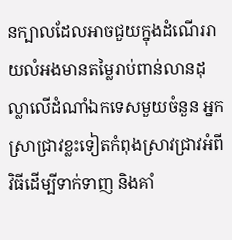នក្បាលដែលអាចជួយក្នុងដំណើររាយលំអងមានតម្លៃរាប់ពាន់លានដុល្លាលើដំណាំឯកទេសមួយចំនួន អ្នកស្រាជ្រាវខ្លះទៀតកំពុងស្រាវជ្រាវអំពីវិធីដើម្បីទាក់ទាញ និងគាំ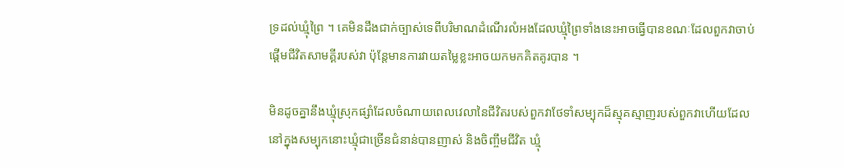ទ្រដល់ឃ្មុំព្រៃ ។ គេមិនដឹងជាក់ច្បាស់ទេពីបរិមាណដំណើរលំអងដែលឃ្មុំព្រៃទាំងនេះអាចធ្វើបានខណៈដែលពួកវាចាប់ផ្ដើមជីវិតសាមគ្គីរបស់វា ប៉ុន្តែមានការវាយតម្លៃខ្លះអាចយកមកគិតគូរបាន ។

មិនដូចគ្នានឹងឃ្មុំស្រុកផ្សាំដែលចំណាយពេលវេលានៃជីវិតរបស់ពួកវាថែទាំសម្បុកដ៏ស្មុគស្មាញរបស់ពួកវាហើយដែលនៅក្នុងសម្បុកនោះឃ្មុំជាច្រើនជំនាន់បានញាស់ និងចិញ្ចឹមជីវិត ឃ្មុំ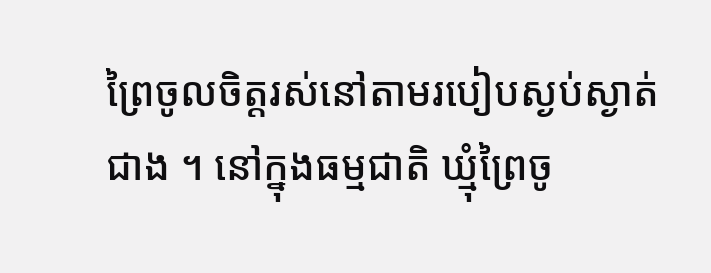ព្រៃចូលចិត្តរស់នៅតាមរបៀបស្ងប់ស្ងាត់ជាង ។ នៅក្នុងធម្មជាតិ ឃ្មុំព្រៃចូ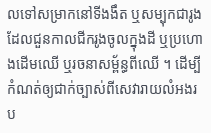លទៅសម្រាកនៅទីងងឹត ឬសម្បុកជារូង ដែលជួនកាលជីករូងចូលក្នុងដី ឬប្រហោងដើមឈើ ឬរចនាសម្ព័ន្ធពីឈើ ។ ដើម្បីកំណត់ឲ្យជាក់ច្បាស់ពីសេវារាយលំអងរប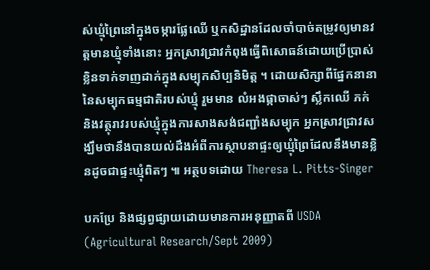ស់ឃ្មុំព្រៃនៅក្នុងចម្ការផ្លែឈើ ឬកសិដ្ឋានដែលចាំបាច់តម្រូវឲ្យមានវត្តមានឃ្មុំទាំងនោះ អ្នកស្រាវជ្រាវកំពុងធ្វើពិសោធន៍ដោយប្រើប្រាស់ខ្លិនទាក់ទាញដាក់ក្នុងសម្បុកសិប្បនិមិត្ត ។ ដោយសិក្សាពីផ្នែកនានានៃសម្បុកធម្មជាតិរបស់ឃ្មុំ រួមមាន លំអងផ្កាចាស់ៗ ស្លឹកឈើ ភក់ និងវត្ថុរាវរបស់ឃ្មុំក្នុងការសាងសង់ជញ្ជាំងសម្បុក អ្នកស្រាវជ្រាវសង្ឃឹមថានឹងបានយល់ដឹងអំពីការស្ថាបនាផ្ទះឲ្យឃ្មុំព្រៃដែលនឹងមានខ្លិនដូចជាផ្ទះឃ្មុំពិតៗ ៕ អត្ថបទដោយ Theresa L. Pitts-Singer

បកប្រែ និងផ្សព្វផ្សាយដោយមានការអនុញ្ញាតពី USDA (Agricultural Research/Sept 2009)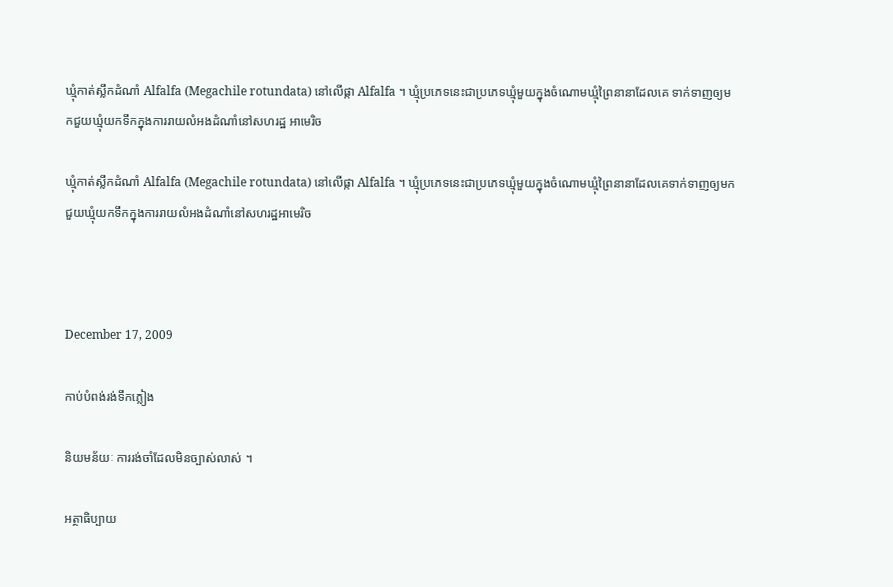ឃ្មុំកាត់ស្លឹកដំណាំ Alfalfa (Megachile rotundata) នៅលើផ្កា Alfalfa ។ ឃ្មុំប្រភេទនេះជាប្រភេទឃ្មុំមួយក្នុងចំណោមឃ្មុំព្រៃនានាដែលគេ ទាក់ទាញឲ្យមកជួយឃ្មុំយកទឹកក្នុងការរាយលំអងដំណាំនៅសហរដ្ឋ អាមេរិច

ឃ្មុំកាត់ស្លឹកដំណាំ Alfalfa (Megachile rotundata) នៅលើផ្កា Alfalfa ។ ឃ្មុំប្រភេទនេះជាប្រភេទឃ្មុំមួយក្នុងចំណោមឃ្មុំព្រៃនានាដែលគេទាក់ទាញឲ្យមកជួយឃ្មុំយកទឹកក្នុងការរាយលំអងដំណាំនៅសហរដ្ឋអាមេរិច



December 17, 2009

កាប់បំពង់រង់ទឹកភ្លៀង

និយមន័យៈ ការរង់ចាំដែលមិនច្បាស់លាស់ ។

អត្ថាធិប្បាយ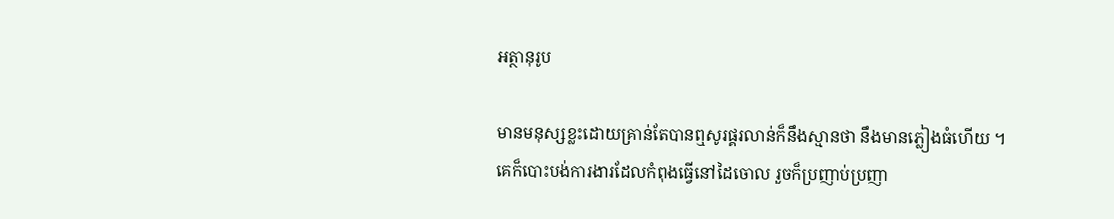អត្ថានុរូប

មានមនុស្សខ្លះដោយគ្រាន់តែបានឮសូរផ្គរលាន់ក៏នឹងស្មានថា នឹងមានភ្លៀងធំហើយ ។ គេក៏បោះបង់ការងារដែលកំពុងធ្វើនៅដៃចោល រួចក៏ប្រញាប់ប្រញា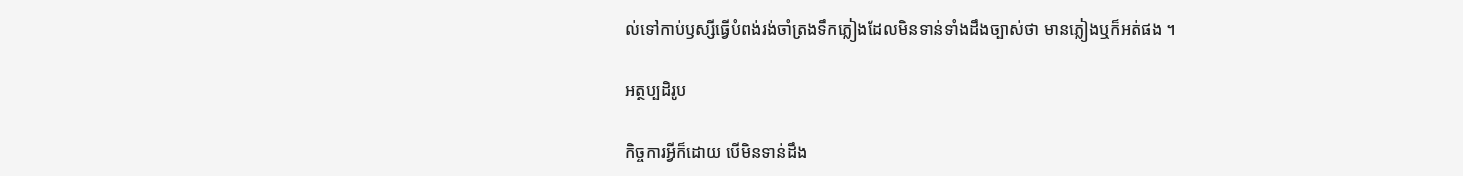ល់ទៅកាប់ឫស្សីធ្វើបំពង់រង់ចាំត្រងទឹកភ្លៀងដែលមិនទាន់ទាំងដឹងច្បាស់ថា មានភ្លៀងឬក៏អត់ផង ។

អត្ថប្បដិរូប

កិច្ចការអ្វីក៏ដោយ បើមិនទាន់ដឹង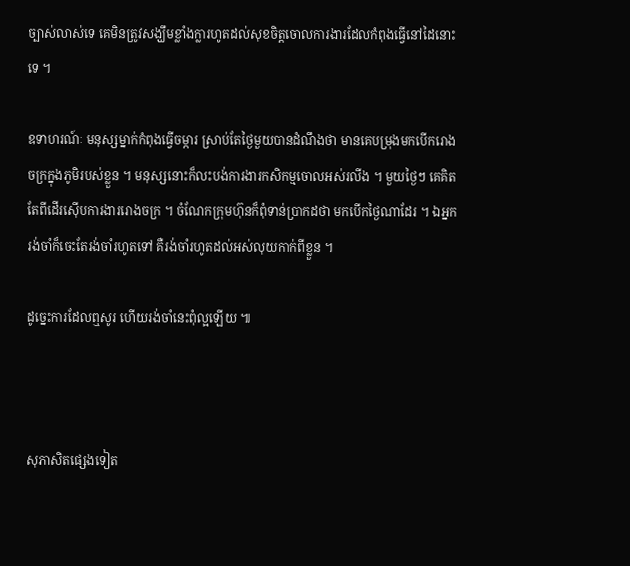ច្បាស់លាស់ទេ គេមិនត្រូវសង្ឃឹមខ្លាំងក្លារហូតដល់សុខចិត្តចោលការងារដែលកំពុងធ្វើនៅដៃនោះទេ ។

ឧទាហរណ៍ៈ មនុស្សម្នាក់កំពុងធ្វើចម្ការ ស្រាប់តែថ្ងៃមួយបានដំណឹងថា មានគេបម្រុងមកបើករោងចក្រក្នុងភូមិរបស់ខ្លួន ។ មនុស្សនោះក៏លះបង់ការងារកសិកម្មចោលអស់រលីង ។ មួយថ្ងៃៗ គេគិតតែពីដើរស៊ើបការងាររោងចក្រ ។ ចំណែកក្រុមហ៊ុនក៏ពុំទាន់ប្រាកដថា មកបើកថ្ងៃណាដែរ ។ ឯអ្នករង់ចាំក៏ចេះតែរង់ចាំរហូតទៅ គឺរង់ចាំរហូតដល់អស់លុយកាក់ពីខ្លួន ។

ដូច្នេះការដែលឮសូរ ហើយរង់ចាំនេះពុំល្អឡើយ ៕



សុភាសិតផ្សេងទៀត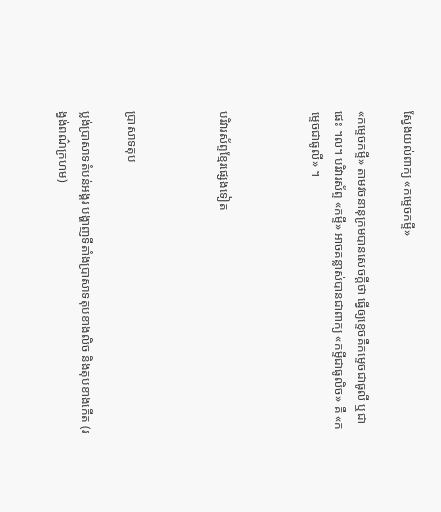ស្វែងយល់ពាក្យ «កម្ទេចកម្ទី»

«កម្ទេចកម្ទី» តាមវចនានុក្រមបានសេចក្ដីថា ធ្វើឲ្យខ្ទេចគឺកម្ទេចជាធូលី ឬជាផេះ ។ល។ បរិវារស័ព្ទ «កម្ទី» អាចគន្លាស់បានជាពាក្យ «កម្ទីជាធូលិច» គឺ «កម្ទេចជាធូលី» ។



បរិវារស័ព្ទខ្មែរផ្សេងទៀត



ប្រាសាទតុប

ប្លង់ប្រាសាទតំបន់អង្គរ បង្ហាញទីតាំងប្រាសាទតុបខាងលិច និងតុបខាងកើត (រង្វង់ពណ៌ក្រហម)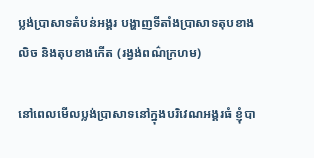ប្លង់ប្រាសាទតំបន់អង្គរ បង្ហាញទីតាំងប្រាសាទតុបខាងលិច និងតុបខាងកើត (រង្វង់ពណ៌ក្រហម)

នៅពេលមើលប្លង់ប្រាសាទនៅក្នុងបរិវេណអង្គរធំ ខ្ញុំបា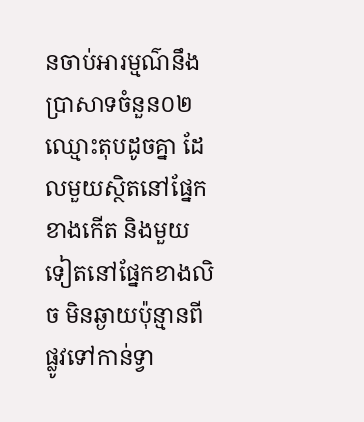នចាប់អារម្មណ៌នឹងប្រាសាទចំនួន០២ឈ្មោះតុបដូចគ្នា ដែលមួយស្ថិតនៅផ្នែកខាងកើត និងមួយទៀតនៅផ្នែកខាងលិច មិនឆ្ងាយប៉ុន្មានពីផ្លូវទៅកាន់ទ្វា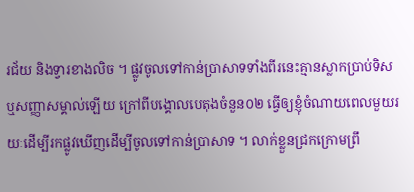រជ័យ និងទ្វារខាងលិច ។ ផ្លូវចូលទៅកាន់ប្រាសាទទាំងពីរនេះគ្មានស្លាកប្រាប់ទិស ឬសញ្ញាសម្គាល់ឡើយ ក្រៅពីបង្គោលបេតុងចំនួន០២ ធ្វើឲ្យខ្ញុំចំណាយពេលមួយរយៈដើម្បីរកផ្លូវឃើញដើម្បីចូលទៅកាន់ប្រាសាទ ។ លាក់ខ្លួនជ្រកក្រោមព្រឹ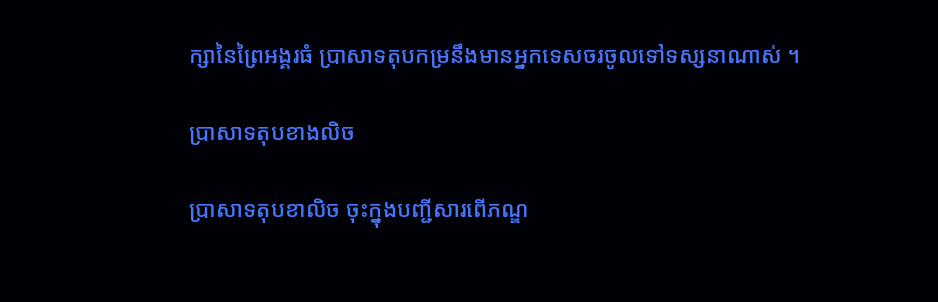ក្សានៃព្រៃអង្គរធំ ប្រាសាទតុបកម្រនឹងមានអ្នកទេសចរចូលទៅទស្សនាណាស់ ។

ប្រាសាទតុបខាងលិច

ប្រាសាទតុបខាលិច ចុះក្នុងបញ្ជីសារពើភណ្ឌ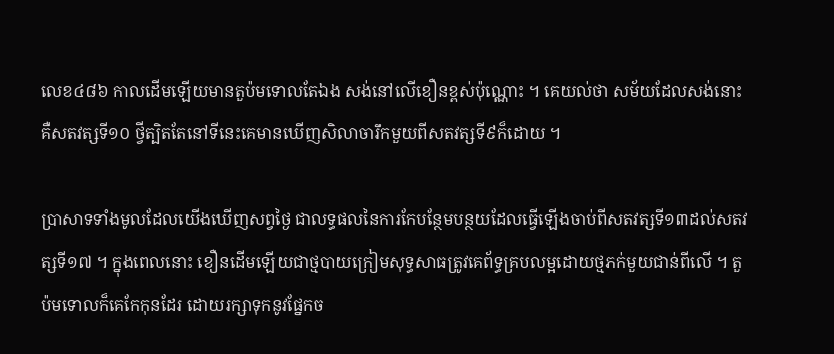លេខ៤៨៦ កាលដើមឡើយមានតួប៉មទោលតែឯង សង់នៅលើខឿនខ្ពស់ប៉ុណ្ណោះ ។ គេយល់ថា សម័យដែលសង់នោះគឺសតវត្សទី១០ ថ្វីត្បិតតែនៅទីនេះគេមានឃើញសិលាចារឹកមួយពីសតវត្សទី៩ក៏ដោយ ។

ប្រាសាទទាំងមូលដែលយើងឃើញសព្វថ្ងៃ ជាលទ្ធផលនៃការកែបន្ថែមបន្ថយដែលធ្វើឡើងចាប់ពីសតវត្សទី១៣ដល់សតវត្សទី១៧ ។ ក្នុងពេលនោះ ខឿនដើមឡើយជាថ្មបាយក្រៀមសុទ្ធសាធត្រូវគេព័ទ្ធគ្របលម្អដោយថ្មភក់មួយជាន់ពីលើ ។ តួប៉មទោលក៏គេកែកុនដែរ ដោយរក្សាទុកនូវផ្នែកច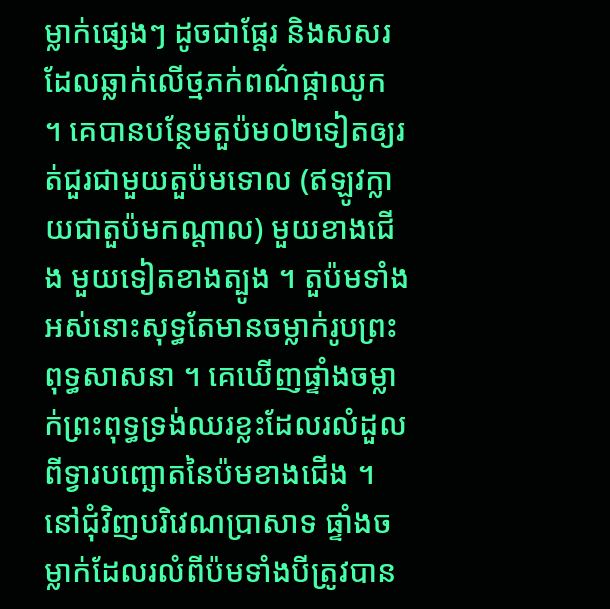ម្លាក់ផ្សេងៗ ដូចជាផ្ដែរ និងសសរដែលឆ្លាក់លើថ្មភក់ពណ៌ផ្កាឈូក ។ គេបានបន្ថែមតួប៉ម០២ទៀតឲ្យរត់ជួរជាមួយតួប៉មទោល (ឥឡូវក្លាយជាតួប៉មកណ្ដាល) មួយខាងជើង មួយទៀតខាងត្បូង ។ តួប៉មទាំងអស់នោះសុទ្ធតែមានចម្លាក់រូបព្រះពុទ្ធសាសនា ។ គេឃើញផ្ទាំងចម្លាក់ព្រះពុទ្ធទ្រង់ឈរខ្លះដែលរលំដួលពីទ្វារបញ្ឆោតនៃប៉មខាងជើង ។ នៅជុំវិញបរិវេណប្រាសាទ ផ្ទាំងចម្លាក់ដែលរលំពីប៉មទាំងបីត្រូវបាន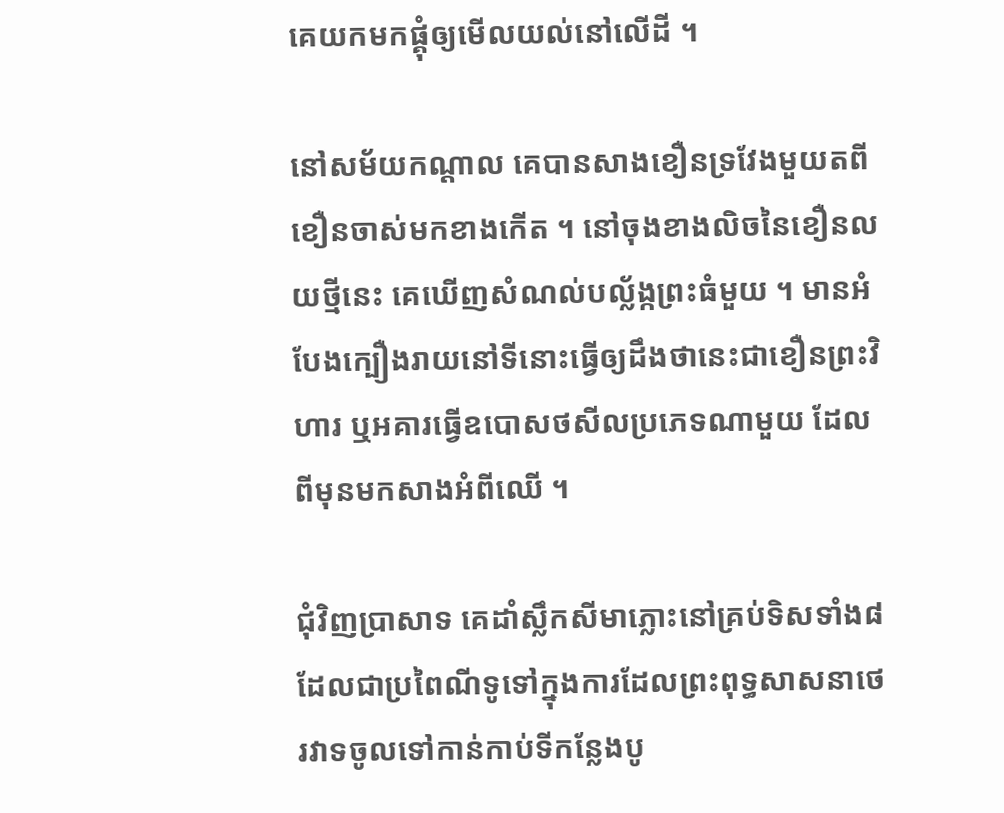គេយកមកផ្គុំឲ្យមើលយល់នៅលើដី ។

នៅសម័យកណ្ដាល គេបានសាងខឿនទ្រវែងមួយតពីខឿនចាស់មកខាងកើត ។ នៅចុងខាងលិចនៃខឿនលយថ្មីនេះ គេឃើញសំណល់បល្ល័ង្កព្រះធំមួយ ។ មានអំបែងក្បឿងរាយនៅទីនោះធ្វើឲ្យដឹងថានេះជាខឿនព្រះវិហារ ឬអគារធ្វើឧបោសថសីលប្រភេទណាមួយ ដែលពីមុនមកសាងអំពីឈើ ។

ជុំវិញប្រាសាទ គេដាំស្លឹកសីមាភ្លោះនៅគ្រប់ទិសទាំង៨ដែលជាប្រពៃណីទូទៅក្នុងការដែលព្រះពុទ្ធសាសនាថេរវាទចូលទៅកាន់កាប់ទីកន្លែងបូ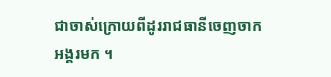ជាចាស់ក្រោយពីដូររាជធានីចេញចាកអង្គរមក ។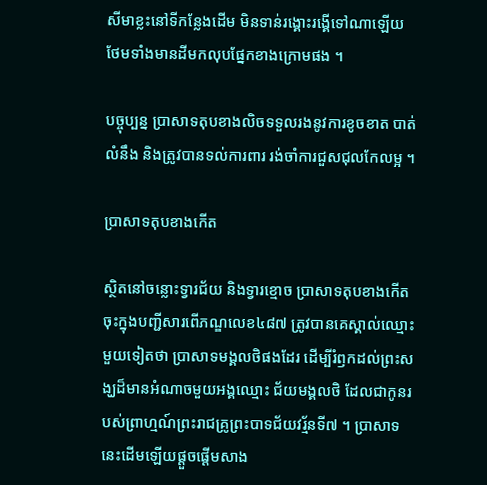សីមាខ្លះនៅទីកន្លែងដើម មិនទាន់រង្គោះរង្គើទៅណាឡើយ ថែមទាំងមានដីមកលុបផ្នែកខាងក្រោមផង ។

បច្ចុប្បន្ន ប្រាសាទតុបខាងលិចទទួលរងនូវការខូចខាត បាត់លំនឹង និងត្រូវបានទល់ការពារ រង់ចាំការជួសជុលកែលម្អ ។

ប្រាសាទតុបខាងកើត

ស្ថិតនៅចន្លោះទ្វារជ័យ និងទ្វារខ្មោច ប្រាសាទតុបខាងកើត ចុះក្នុងបញ្ជីសារពើភណ្ឌលេខ៤៨៧ ត្រូវបានគេស្គាល់ឈ្មោះមួយទៀតថា ប្រាសាទមង្គលថិផងដែរ ដើម្បីរំឭកដល់ព្រះសង្ឃដ៏មានអំណាចមួយអង្គឈ្មោះ ជ័យមង្គលថិ ដែលជាកូនរបស់ព្រាហ្មណ៍ព្រះរាជគ្រូព្រះបាទជ័យវរ្ម័នទី៧ ។ ប្រាសាទនេះដើមឡើយផ្ដួចផ្ដើមសាង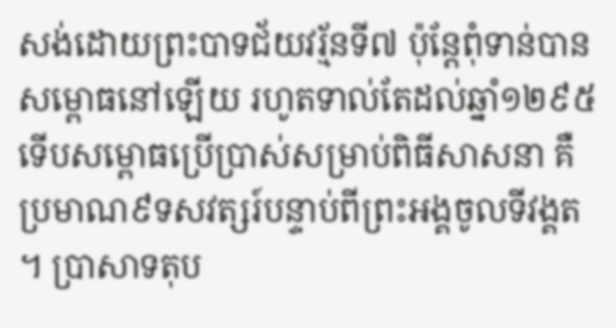សង់ដោយព្រះបាទជ័យវរ្ម័នទី៧ ប៉ុន្តែពុំទាន់បានសម្ពោធនៅឡើយ រហូតទាល់តែដល់ឆ្នាំ១២៩៥ទើបសម្ពោធប្រើប្រាស់សម្រាប់ពិធីសាសនា គឺប្រមាណ៩ទសវត្សរ៍បន្ទាប់ពីព្រះអង្គចូលទីវង្គត ។ ប្រាសាទតុប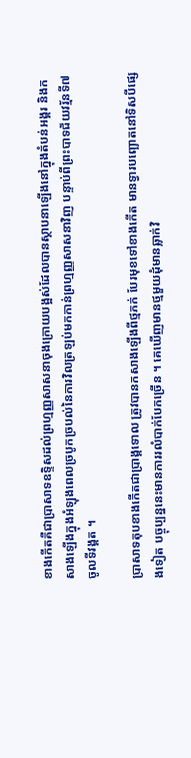ខាងកើតគឺជាប្រាសាទឧទ្ទិសដល់ព្រហ្មញ្ញសាសនាចុងក្រោយបង្អស់ដែលបានស្ថាបនាឡើងនៅក្នុងតំបន់អង្គរ និងកសាងឡើងក្នុងអំឡុងពេលច្របូកច្របល់នៃការវិលត្រឡប់មកកាន់ព្រហ្មញ្ញសាសនាវិញ បន្ទាប់ពីព្រះបាទជ័យវរ្ម័នទី៧ចូលទីវង្គត ។

ប្រាសាទតុបខាងកើតជាប្រាង្គទោល ត្រូវបានកសាងឡើងពីថ្មភក់ បែរមុខទៅខាងកើត មានទ្វារបញ្ឆោតនៅទិសបីផ្សេងទៀត បច្ចុប្បន្ននេះមានការរលំបាក់បែកច្រើន ។ គេឃើញមានថ្មមួយដុំមានឆ្លាក់វិ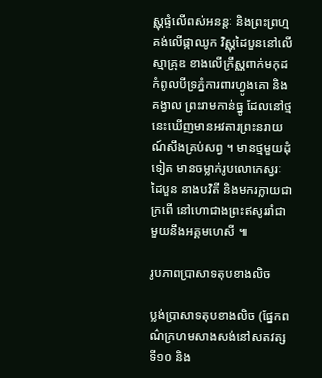ស្ណុផ្ទំលើពស់អនន្តៈ និងព្រះព្រហ្មគង់លើផ្កាឈូក វិស្ណុដៃបួននៅលើស្មាគ្រុឌ ខាងលើក្រឹស្ណពាក់មកុដកំពូលបីទ្រភ្នំការពារហ្វូងគោ និងគង្វាល ព្រះរាមកាន់ធ្នូ ដែលនៅថ្មនេះឃើញមានអវតារព្រះនរាយណ៍សឹងគ្រប់សព្វ ។ មានថ្មមួយដុំទៀត មានចម្លាក់រូបលោកេស្វរៈដៃបួន នាងបវិតី និងមករក្លាយជាក្រពើ នៅហោជាងព្រះឥសូររាំជាមួយនឹងអគ្គមហេសី ៕

រូបភាពប្រាសាទតុបខាងលិច

ប្លង់ប្រាសាទតុបខាងលិច (ផ្នែកពណ៌ក្រហមសាងសង់នៅសតវត្សទី១០ និង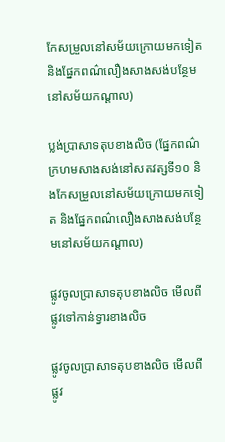កែសម្រួលនៅសម័យក្រោយមកទៀត និងផ្នែកពណ៌លឿងសាងសង់បន្ថែមនៅសម័យកណ្ដាល)

ប្លង់ប្រាសាទតុបខាងលិច (ផ្នែកពណ៌ក្រហមសាងសង់នៅសតវត្សទី១០ និងកែសម្រួលនៅសម័យក្រោយមកទៀត និងផ្នែកពណ៌លឿងសាងសង់បន្ថែមនៅសម័យកណ្ដាល)

ផ្លូវចូលប្រាសាទតុបខាងលិច មើលពីផ្លូវទៅកាន់ទ្វារខាងលិច

ផ្លូវចូលប្រាសាទតុបខាងលិច មើលពីផ្លូវ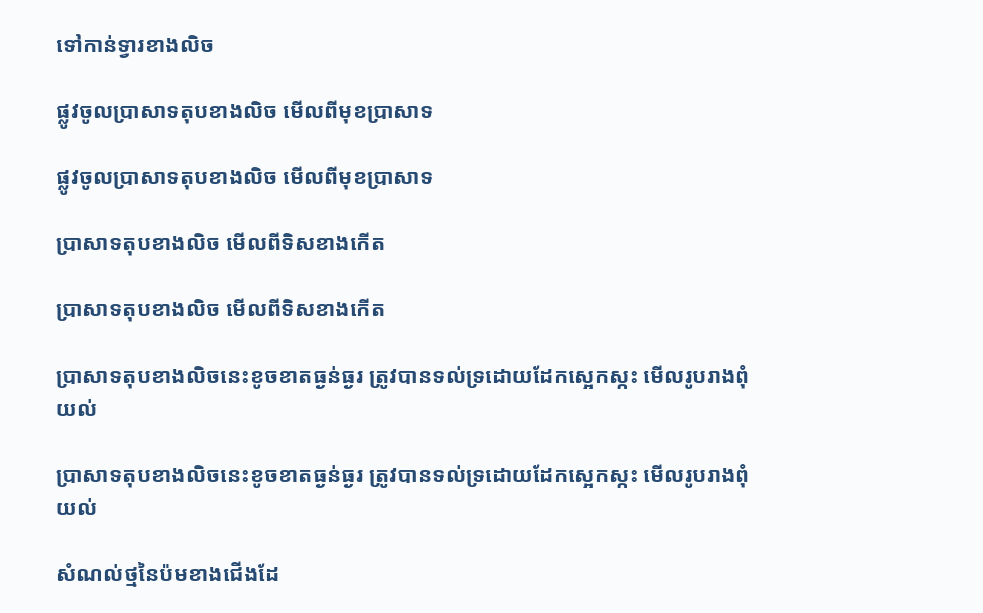ទៅកាន់ទ្វារខាងលិច

ផ្លូវចូលប្រាសាទតុបខាងលិច មើលពីមុខប្រាសាទ

ផ្លូវចូលប្រាសាទតុបខាងលិច មើលពីមុខប្រាសាទ

ប្រាសាទតុបខាងលិច មើលពីទិសខាងកើត

ប្រាសាទតុបខាងលិច មើលពីទិសខាងកើត

ប្រាសាទតុបខាងលិចនេះខូចខាតធ្ងន់ធ្ងរ ត្រូវបានទល់ទ្រដោយដែកស្អេកស្កះ មើលរូបរាងពុំយល់

ប្រាសាទតុបខាងលិចនេះខូចខាតធ្ងន់ធ្ងរ ត្រូវបានទល់ទ្រដោយដែកស្អេកស្កះ មើលរូបរាងពុំយល់

សំណល់ថ្មនៃប៉មខាងជើងដែ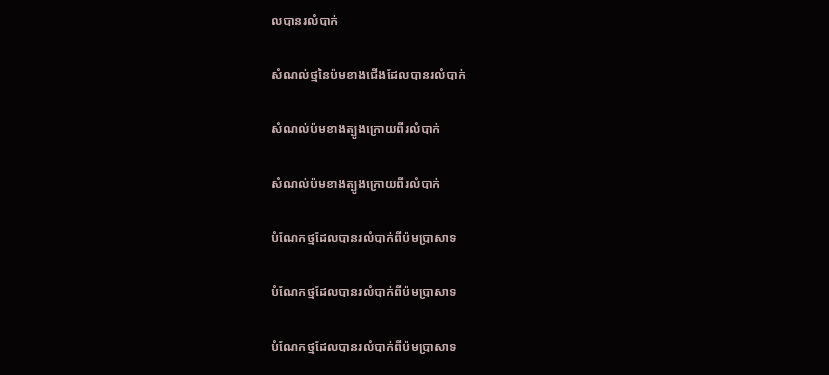លបានរលំបាក់

សំណល់ថ្មនៃប៉មខាងជើងដែលបានរលំបាក់

សំណល់ប៉មខាងត្បូងក្រោយពីរលំបាក់

សំណល់ប៉មខាងត្បូងក្រោយពីរលំបាក់

បំណែកថ្មដែលបានរលំបាក់ពីប៉មប្រាសាទ

បំណែកថ្មដែលបានរលំបាក់ពីប៉មប្រាសាទ

បំណែកថ្មដែលបានរលំបាក់ពីប៉មប្រាសាទ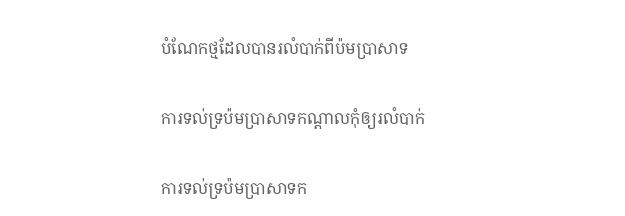បំណែកថ្មដែលបានរលំបាក់ពីប៉មប្រាសាទ

ការទល់ទ្រប៉មប្រាសាទកណ្ដាលកុំឲ្យរលំបាក់

ការទល់ទ្រប៉មប្រាសាទក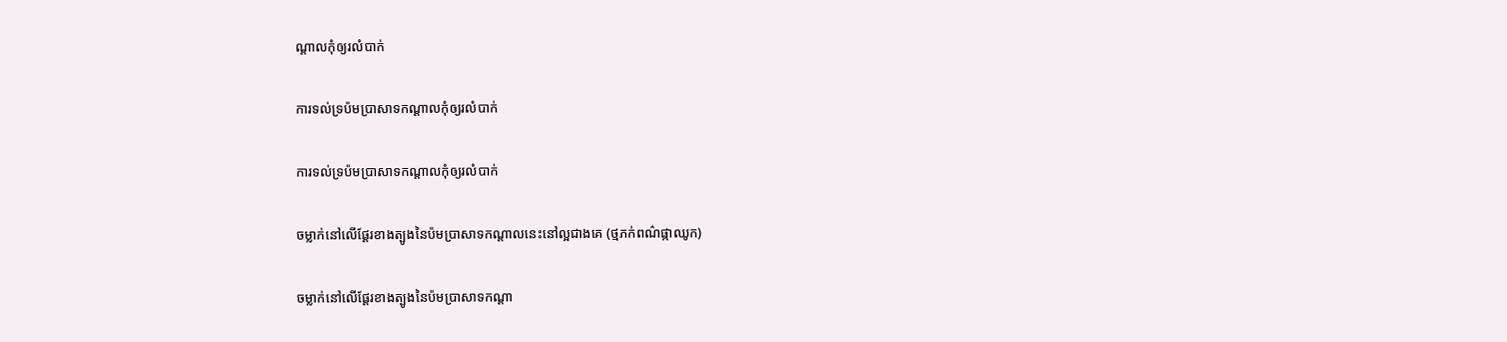ណ្ដាលកុំឲ្យរលំបាក់

ការទល់ទ្រប៉មប្រាសាទកណ្ដាលកុំឲ្យរលំបាក់

ការទល់ទ្រប៉មប្រាសាទកណ្ដាលកុំឲ្យរលំបាក់

ចម្លាក់នៅលើផ្ដែរខាងត្បូងនៃប៉មប្រាសាទកណ្ដាលនេះនៅល្អជាងគេ (ថ្មភក់ពណ៌ផ្កាឈូក)

ចម្លាក់នៅលើផ្ដែរខាងត្បូងនៃប៉មប្រាសាទកណ្ដា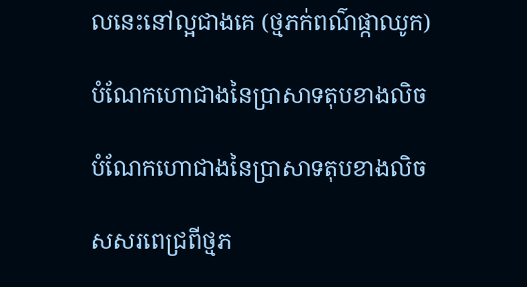លនេះនៅល្អជាងគេ (ថ្មភក់ពណ៌ផ្កាឈូក)

បំណែកហោជាងនៃប្រាសាទតុបខាងលិច

បំណែកហោជាងនៃប្រាសាទតុបខាងលិច

សសរពេជ្រពីថ្មភ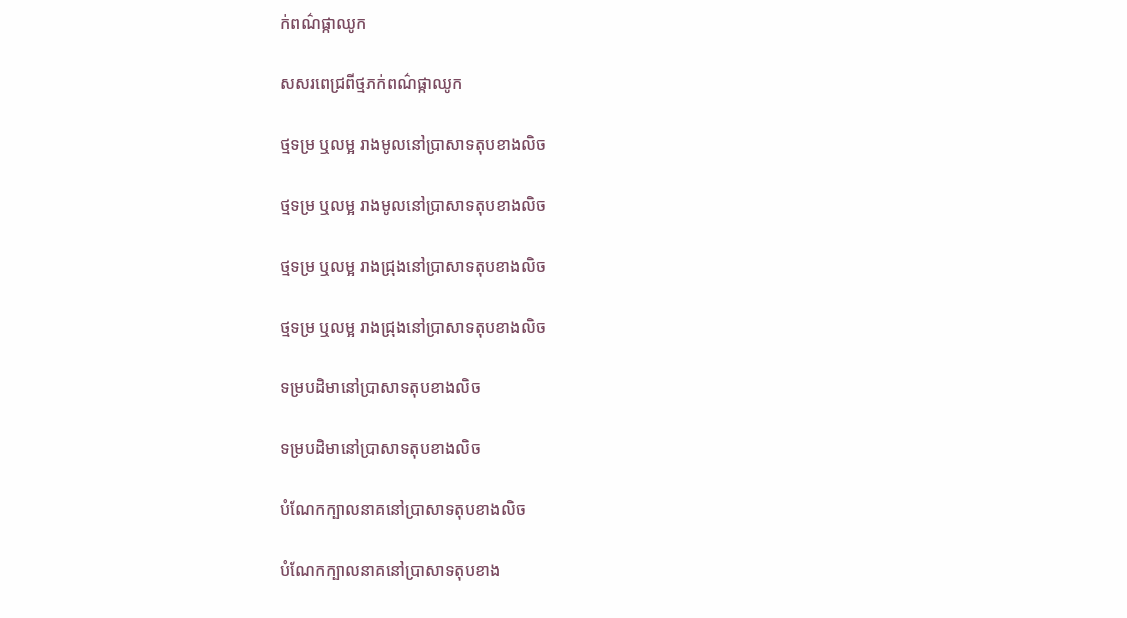ក់ពណ៌ផ្កាឈូក

សសរពេជ្រពីថ្មភក់ពណ៌ផ្កាឈូក

ថ្មទម្រ ឬលម្អ រាងមូលនៅប្រាសាទតុបខាងលិច

ថ្មទម្រ ឬលម្អ រាងមូលនៅប្រាសាទតុបខាងលិច

ថ្មទម្រ ឬលម្អ រាងជ្រុងនៅប្រាសាទតុបខាងលិច

ថ្មទម្រ ឬលម្អ រាងជ្រុងនៅប្រាសាទតុបខាងលិច

ទម្របដិមានៅប្រាសាទតុបខាងលិច

ទម្របដិមានៅប្រាសាទតុបខាងលិច

បំណែកក្បាលនាគនៅប្រាសាទតុបខាងលិច

បំណែកក្បាលនាគនៅប្រាសាទតុបខាង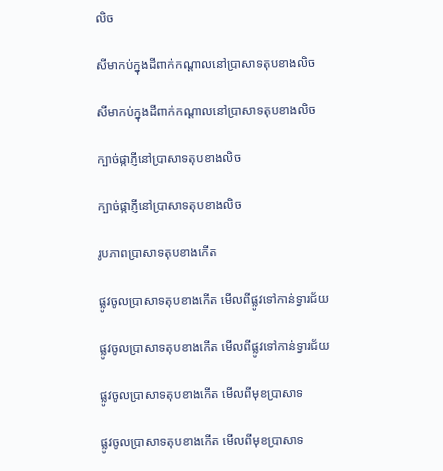លិច

សីមាកប់ក្នុងដីពាក់កណ្ដាលនៅប្រាសាទតុបខាងលិច

សីមាកប់ក្នុងដីពាក់កណ្ដាលនៅប្រាសាទតុបខាងលិច

ក្បាច់ផ្កាភ្ញីនៅប្រាសាទតុបខាងលិច

ក្បាច់ផ្កាភ្ញីនៅប្រាសាទតុបខាងលិច

រូបភាពប្រាសាទតុបខាងកើត

ផ្លូវចូលប្រាសាទតុបខាងកើត មើលពីផ្លូវទៅកាន់ទ្វារជ័យ

ផ្លូវចូលប្រាសាទតុបខាងកើត មើលពីផ្លូវទៅកាន់ទ្វារជ័យ

ផ្លូវចូលប្រាសាទតុបខាងកើត មើលពីមុខប្រាសាទ

ផ្លូវចូលប្រាសាទតុបខាងកើត មើលពីមុខប្រាសាទ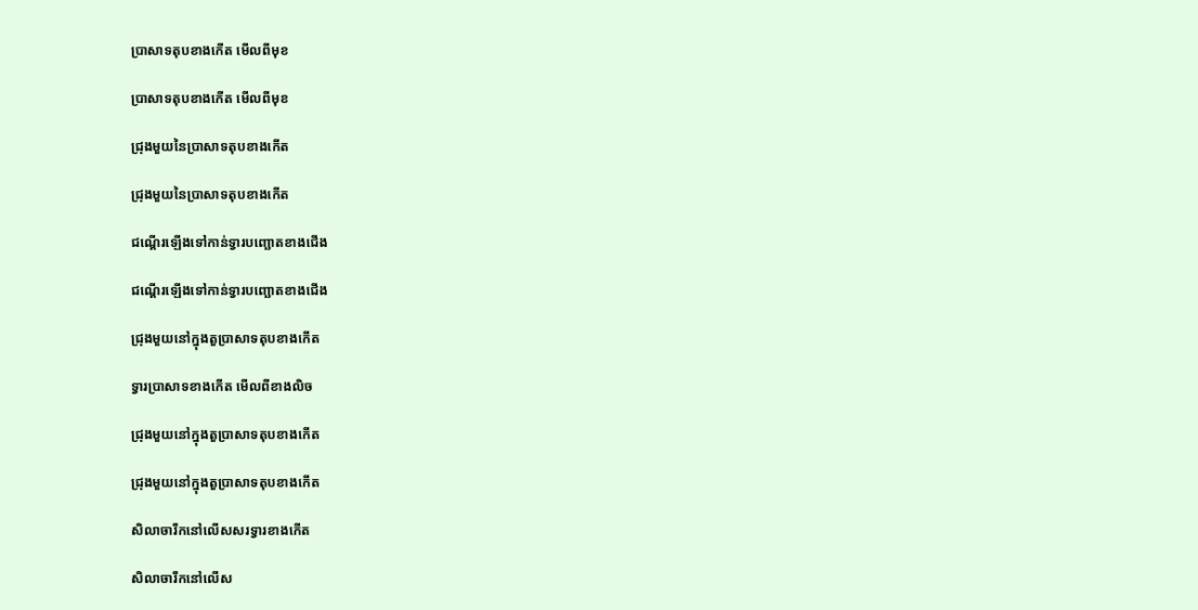ប្រាសាទតុបខាងកើត មើលពីមុខ

ប្រាសាទតុបខាងកើត មើលពីមុខ

ជ្រុងមួយនៃប្រាសាទតុបខាងកើត

ជ្រុងមួយនៃប្រាសាទតុបខាងកើត

ជណ្ដើរឡើងទៅកាន់ទ្វារបញ្ឆោតខាងជើង

ជណ្ដើរឡើងទៅកាន់ទ្វារបញ្ឆោតខាងជើង

ជ្រុងមួយនៅក្នុងតួប្រាសាទតុបខាងកើត

ទ្វារប្រាសាទខាងកើត មើលពីខាងលិច

ជ្រុងមួយនៅក្នុងតួប្រាសាទតុបខាងកើត

ជ្រុងមួយនៅក្នុងតួប្រាសាទតុបខាងកើត

សិលាចារឹកនៅលើសសរទ្វារខាងកើត

សិលាចារឹកនៅលើស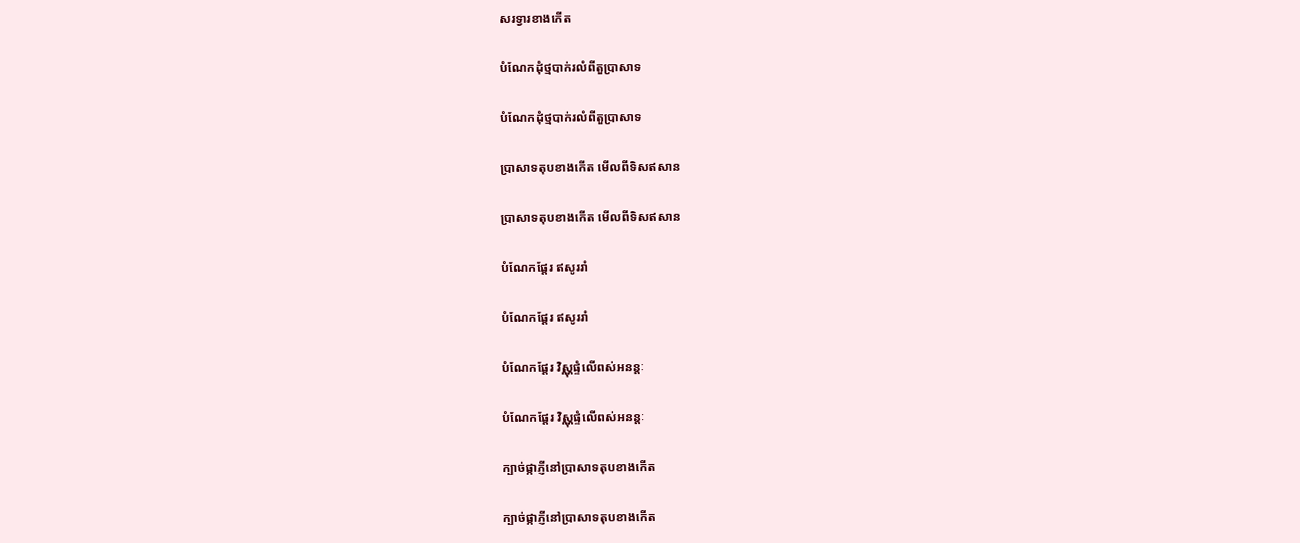សរទ្វារខាងកើត

បំណែកដុំថ្មបាក់រលំពីតួប្រាសាទ

បំណែកដុំថ្មបាក់រលំពីតួប្រាសាទ

ប្រាសាទតុបខាងកើត មើលពីទិសឥសាន

ប្រាសាទតុបខាងកើត មើលពីទិសឥសាន

បំណែកផ្ដែរ ឥសូររាំ

បំណែកផ្ដែរ ឥសូររាំ

បំណែកផ្ដែរ វិស្ណុផ្ទំលើពស់អនន្តៈ

បំណែកផ្ដែរ វិស្ណុផ្ទំលើពស់អនន្តៈ

ក្បាច់ផ្កាភ្ញីនៅប្រាសាទតុបខាងកើត

ក្បាច់ផ្កាភ្ញីនៅប្រាសាទតុបខាងកើត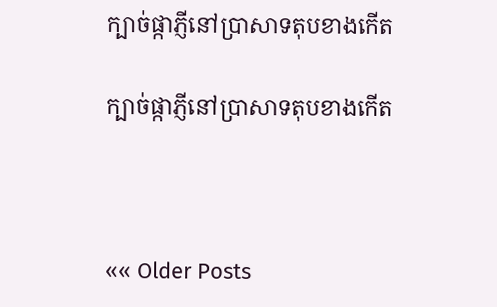ក្បាច់ផ្កាភ្ញីនៅប្រាសាទតុបខាងកើត

ក្បាច់ផ្កាភ្ញីនៅប្រាសាទតុបខាងកើត



«« Older Posts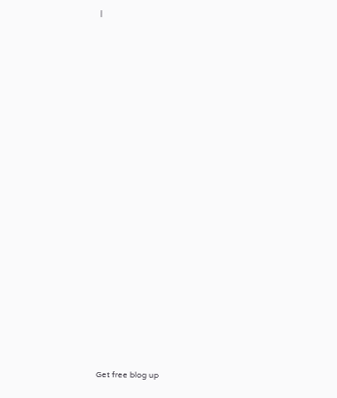|




















Get free blog up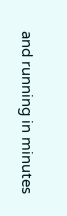and running in minutes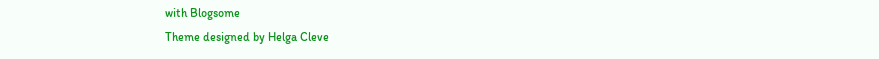with Blogsome
Theme designed by Helga Cleve